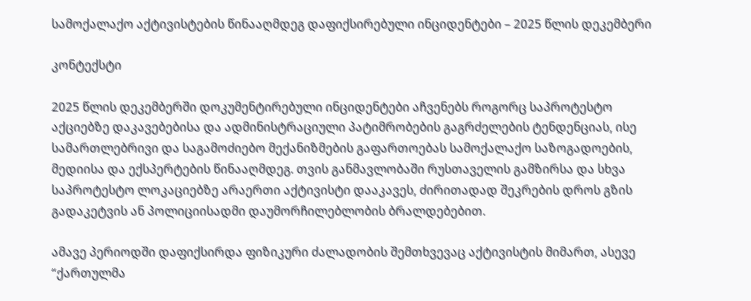სამოქალაქო აქტივისტების წინააღმდეგ დაფიქსირებული ინციდენტები – 2025 წლის დეკემბერი

კონტექსტი

2025 წლის დეკემბერში დოკუმენტირებული ინციდენტები აჩვენებს როგორც საპროტესტო აქციებზე დაკავებებისა და ადმინისტრაციული პატიმრობების გაგრძელების ტენდენციას, ისე სამართლებრივი და საგამოძიებო მექანიზმების გაფართოებას სამოქალაქო საზოგადოების, მედიისა და ექსპერტების წინააღმდეგ. თვის განმავლობაში რუსთაველის გამზირსა და სხვა საპროტესტო ლოკაციებზე არაერთი აქტივისტი დააკავეს, ძირითადად შეკრების დროს გზის გადაკეტვის ან პოლიციისადმი დაუმორჩილებლობის ბრალდებებით.

ამავე პერიოდში დაფიქსირდა ფიზიკური ძალადობის შემთხვევაც აქტივისტის მიმართ, ასევე “ქართულმა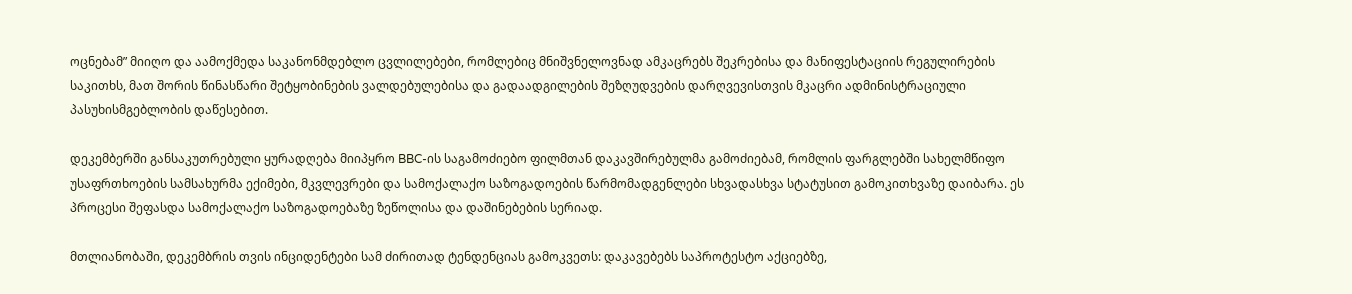ოცნებამ” მიიღო და აამოქმედა საკანონმდებლო ცვლილებები, რომლებიც მნიშვნელოვნად ამკაცრებს შეკრებისა და მანიფესტაციის რეგულირების საკითხს, მათ შორის წინასწარი შეტყობინების ვალდებულებისა და გადაადგილების შეზღუდვების დარღვევისთვის მკაცრი ადმინისტრაციული პასუხისმგებლობის დაწესებით.

დეკემბერში განსაკუთრებული ყურადღება მიიპყრო BBC-ის საგამოძიებო ფილმთან დაკავშირებულმა გამოძიებამ, რომლის ფარგლებში სახელმწიფო უსაფრთხოების სამსახურმა ექიმები, მკვლევრები და სამოქალაქო საზოგადოების წარმომადგენლები სხვადასხვა სტატუსით გამოკითხვაზე დაიბარა. ეს პროცესი შეფასდა სამოქალაქო საზოგადოებაზე ზეწოლისა და დაშინებების სერიად.

მთლიანობაში, დეკემბრის თვის ინციდენტები სამ ძირითად ტენდენციას გამოკვეთს: დაკავებებს საპროტესტო აქციებზე,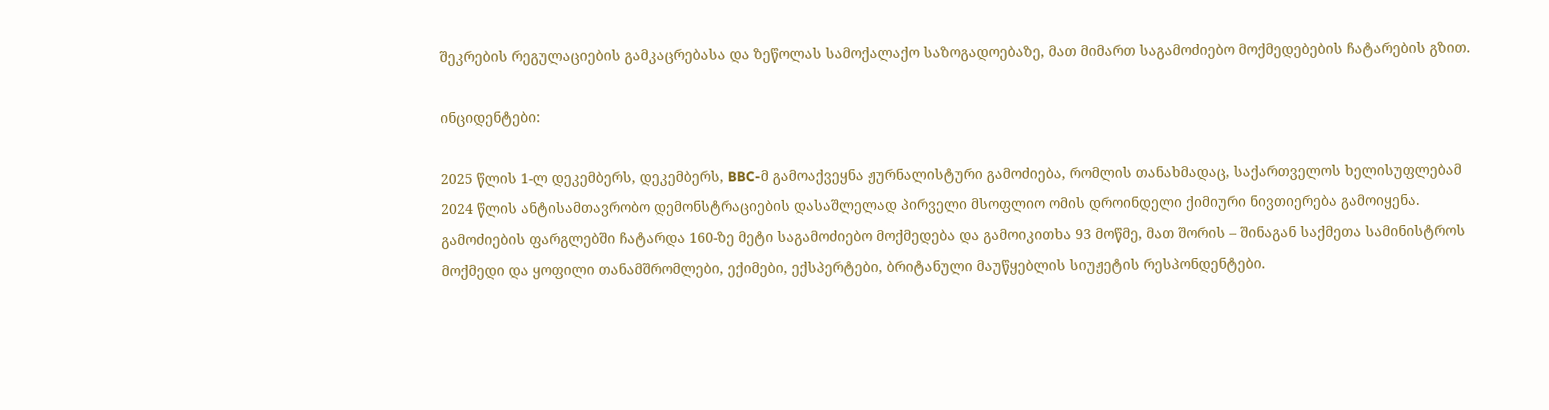შეკრების რეგულაციების გამკაცრებასა და ზეწოლას სამოქალაქო საზოგადოებაზე, მათ მიმართ საგამოძიებო მოქმედებების ჩატარების გზით.

ინციდენტები:

2025 წლის 1-ლ დეკემბერს, დეკემბერს, BBC-მ გამოაქვეყნა ჟურნალისტური გამოძიება, რომლის თანახმადაც, საქართველოს ხელისუფლებამ 2024 წლის ანტისამთავრობო დემონსტრაციების დასაშლელად პირველი მსოფლიო ომის დროინდელი ქიმიური ნივთიერება გამოიყენა. გამოძიების ფარგლებში ჩატარდა 160-ზე მეტი საგამოძიებო მოქმედება და გამოიკითხა 93 მოწმე, მათ შორის – შინაგან საქმეთა სამინისტროს მოქმედი და ყოფილი თანამშრომლები, ექიმები, ექსპერტები, ბრიტანული მაუწყებლის სიუჟეტის რესპონდენტები.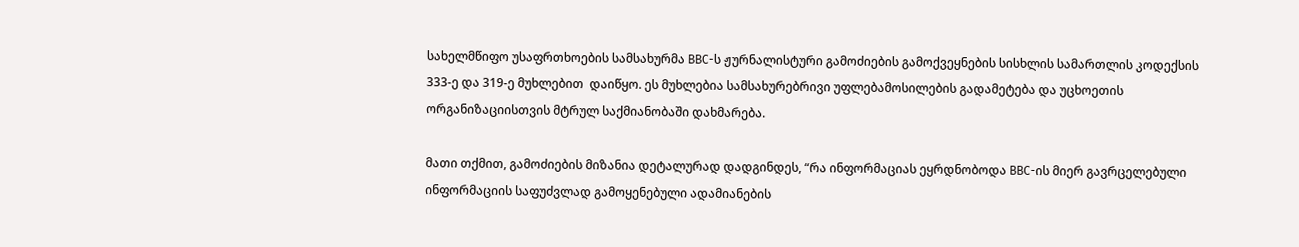სახელმწიფო უსაფრთხოების სამსახურმა BBC-ს ჟურნალისტური გამოძიების გამოქვეყნების სისხლის სამართლის კოდექსის 333-ე და 319-ე მუხლებით  დაიწყო. ეს მუხლებია სამსახურებრივი უფლებამოსილების გადამეტება და უცხოეთის ორგანიზაციისთვის მტრულ საქმიანობაში დახმარება.

მათი თქმით, გამოძიების მიზანია დეტალურად დადგინდეს, “რა ინფორმაციას ეყრდნობოდა BBC-ის მიერ გავრცელებული ინფორმაციის საფუძვლად გამოყენებული ადამიანების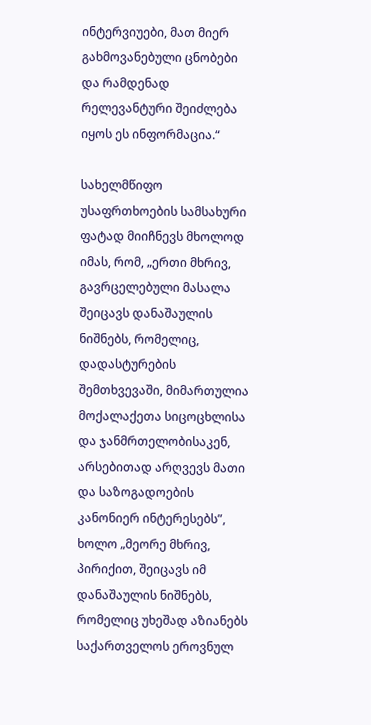ინტერვიუები, მათ მიერ გახმოვანებული ცნობები და რამდენად რელევანტური შეიძლება იყოს ეს ინფორმაცია.“

სახელმწიფო უსაფრთხოების სამსახური ფატად მიიჩნევს მხოლოდ იმას, რომ, „ერთი მხრივ, გავრცელებული მასალა შეიცავს დანაშაულის ნიშნებს, რომელიც, დადასტურების შემთხვევაში, მიმართულია მოქალაქეთა სიცოცხლისა და ჯანმრთელობისაკენ, არსებითად არღვევს მათი და საზოგადოების კანონიერ ინტერესებს”, ხოლო „მეორე მხრივ, პირიქით, შეიცავს იმ დანაშაულის ნიშნებს, რომელიც უხეშად აზიანებს საქართველოს ეროვნულ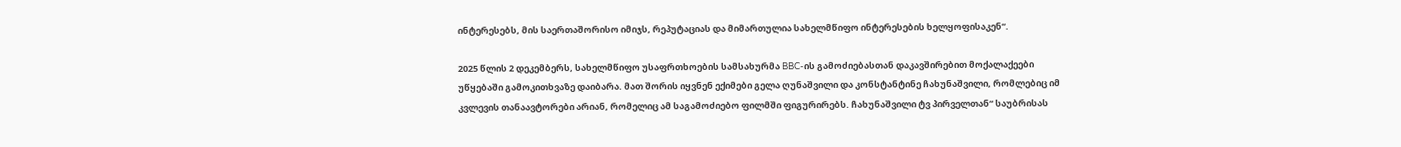ინტერესებს, მის საერთაშორისო იმიჯს, რეპუტაციას და მიმართულია სახელმწიფო ინტერესების ხელყოფისაკენ“.

2025 წლის 2 დეკემბერს, სახელმწიფო უსაფრთხოების სამსახურმა BBC-ის გამოძიებასთან დაკავშირებით მოქალაქეები უწყებაში გამოკითხვაზე დაიბარა. მათ შორის იყვნენ ექიმები გელა ღუნაშვილი და კონსტანტინე ჩახუნაშვილი, რომლებიც იმ კვლევის თანაავტორები არიან, რომელიც ამ საგამოძიებო ფილმში ფიგურირებს. ჩახუნაშვილი ტვ პირველთან“ საუბრისას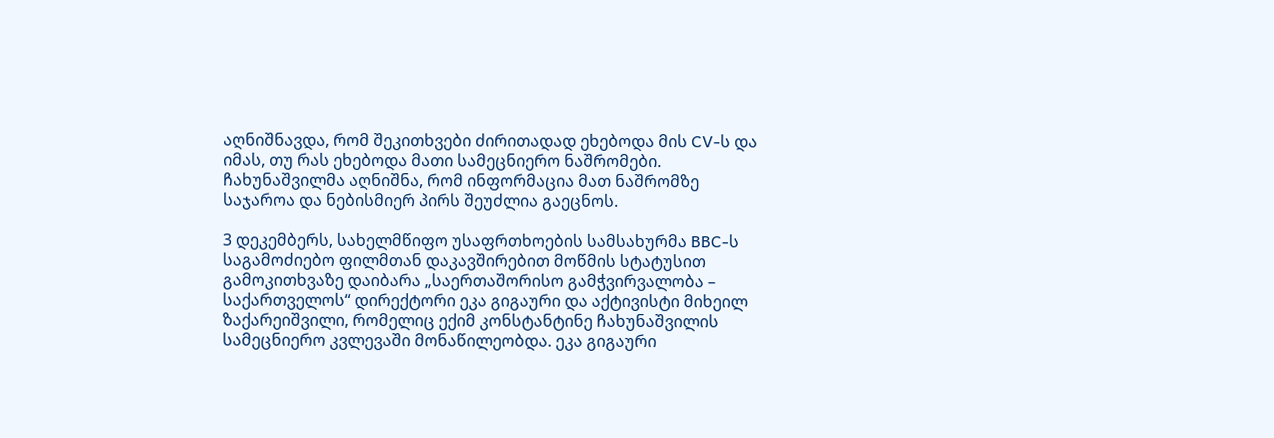აღნიშნავდა, რომ შეკითხვები ძირითადად ეხებოდა მის CV-ს და იმას, თუ რას ეხებოდა მათი სამეცნიერო ნაშრომები. ჩახუნაშვილმა აღნიშნა, რომ ინფორმაცია მათ ნაშრომზე საჯაროა და ნებისმიერ პირს შეუძლია გაეცნოს.

3 დეკემბერს, სახელმწიფო უსაფრთხოების სამსახურმა BBC-ს საგამოძიებო ფილმთან დაკავშირებით მოწმის სტატუსით გამოკითხვაზე დაიბარა „საერთაშორისო გამჭვირვალობა – საქართველოს“ დირექტორი ეკა გიგაური და აქტივისტი მიხეილ ზაქარეიშვილი, რომელიც ექიმ კონსტანტინე ჩახუნაშვილის სამეცნიერო კვლევაში მონაწილეობდა. ეკა გიგაური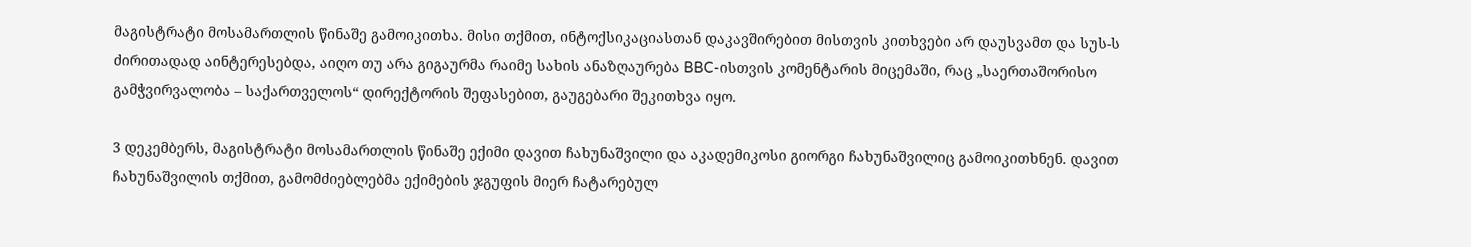მაგისტრატი მოსამართლის წინაშე გამოიკითხა. მისი თქმით, ინტოქსიკაციასთან დაკავშირებით მისთვის კითხვები არ დაუსვამთ და სუს-ს ძირითადად აინტერესებდა, აიღო თუ არა გიგაურმა რაიმე სახის ანაზღაურება BBC-ისთვის კომენტარის მიცემაში, რაც „საერთაშორისო გამჭვირვალობა – საქართველოს“ დირექტორის შეფასებით, გაუგებარი შეკითხვა იყო.

3 დეკემბერს, მაგისტრატი მოსამართლის წინაშე ექიმი დავით ჩახუნაშვილი და აკადემიკოსი გიორგი ჩახუნაშვილიც გამოიკითხნენ. დავით ჩახუნაშვილის თქმით, გამომძიებლებმა ექიმების ჯგუფის მიერ ჩატარებულ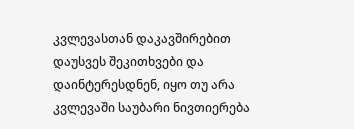კვლევასთან დაკავშირებით დაუსვეს შეკითხვები და დაინტერესდნენ, იყო თუ არა კვლევაში საუბარი ნივთიერება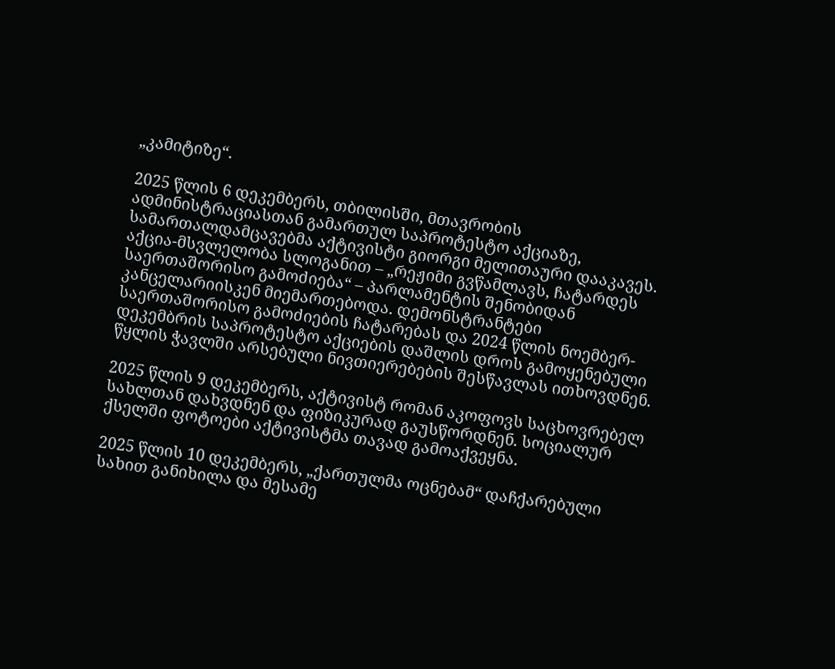„კამიტიზე“.

2025 წლის 6 დეკემბერს, თბილისში, მთავრობის ადმინისტრაციასთან გამართულ საპროტესტო აქციაზე, სამართალდამცავებმა აქტივისტი გიორგი მელითაური დააკავეს. აქცია-მსვლელობა სლოგანით – „რეჟიმი გვწამლავს, ჩატარდეს საერთაშორისო გამოძიება“ – პარლამენტის შენობიდან კანცელარიისკენ მიემართებოდა. დემონსტრანტები საერთაშორისო გამოძიების ჩატარებას და 2024 წლის ნოემბერ-დეკემბრის საპროტესტო აქციების დაშლის დროს გამოყენებული წყლის ჭავლში არსებული ნივთიერებების შესწავლას ითხოვდნენ.

2025 წლის 9 დეკემბერს, აქტივისტ რომან აკოფოვს საცხოვრებელ სახლთან დახვდნენ და ფიზიკურად გაუსწორდნენ. სოციალურ ქსელში ფოტოები აქტივისტმა თავად გამოაქვეყნა.

2025 წლის 10 დეკემბერს, „ქართულმა ოცნებამ“ დაჩქარებული სახით განიხილა და მესამე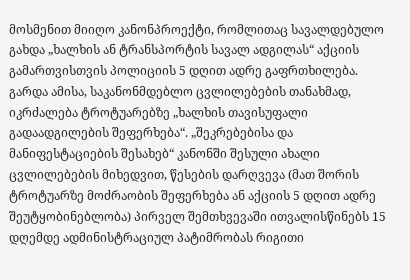მოსმენით მიიღო კანონპროექტი, რომლითაც სავალდებულო გახდა „ხალხის ან ტრანსპორტის სავალ ადგილას“ აქციის გამართვისთვის პოლიციის 5 დღით ადრე გაფრთხილება. გარდა ამისა, საკანონმდებლო ცვლილებების თანახმად, იკრძალება ტროტუარებზე „ხალხის თავისუფალი გადაადგილების შეფერხება“. „შეკრებებისა და მანიფესტაციების შესახებ“ კანონში შესული ახალი ცვლილებების მიხედვით, წესების დარღვევა (მათ შორის ტროტუარზე მოძრაობის შეფერხება ან აქციის 5 დღით ადრე შეუტყობინებლობა) პირველ შემთხვევაში ითვალისწინებს 15 დღემდე ადმინისტრაციულ პატიმრობას რიგითი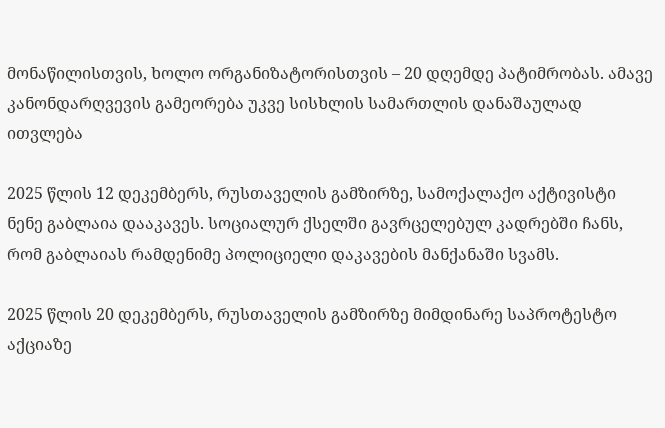მონაწილისთვის, ხოლო ორგანიზატორისთვის – 20 დღემდე პატიმრობას. ამავე კანონდარღვევის გამეორება უკვე სისხლის სამართლის დანაშაულად ითვლება

2025 წლის 12 დეკემბერს, რუსთაველის გამზირზე, სამოქალაქო აქტივისტი ნენე გაბლაია დააკავეს. სოციალურ ქსელში გავრცელებულ კადრებში ჩანს, რომ გაბლაიას რამდენიმე პოლიციელი დაკავების მანქანაში სვამს.

2025 წლის 20 დეკემბერს, რუსთაველის გამზირზე მიმდინარე საპროტესტო აქციაზე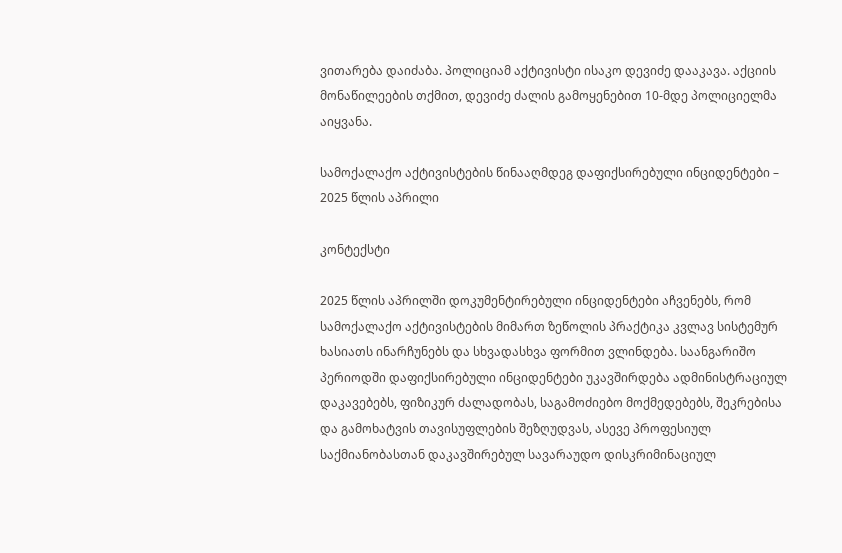ვითარება დაიძაბა. პოლიციამ აქტივისტი ისაკო დევიძე დააკავა. აქციის მონაწილეების თქმით, დევიძე ძალის გამოყენებით 10-მდე პოლიციელმა აიყვანა.

სამოქალაქო აქტივისტების წინააღმდეგ დაფიქსირებული ინციდენტები – 2025 წლის აპრილი

კონტექსტი

2025 წლის აპრილში დოკუმენტირებული ინციდენტები აჩვენებს, რომ სამოქალაქო აქტივისტების მიმართ ზეწოლის პრაქტიკა კვლავ სისტემურ ხასიათს ინარჩუნებს და სხვადასხვა ფორმით ვლინდება. საანგარიშო პერიოდში დაფიქსირებული ინციდენტები უკავშირდება ადმინისტრაციულ დაკავებებს, ფიზიკურ ძალადობას, საგამოძიებო მოქმედებებს, შეკრებისა და გამოხატვის თავისუფლების შეზღუდვას, ასევე პროფესიულ საქმიანობასთან დაკავშირებულ სავარაუდო დისკრიმინაციულ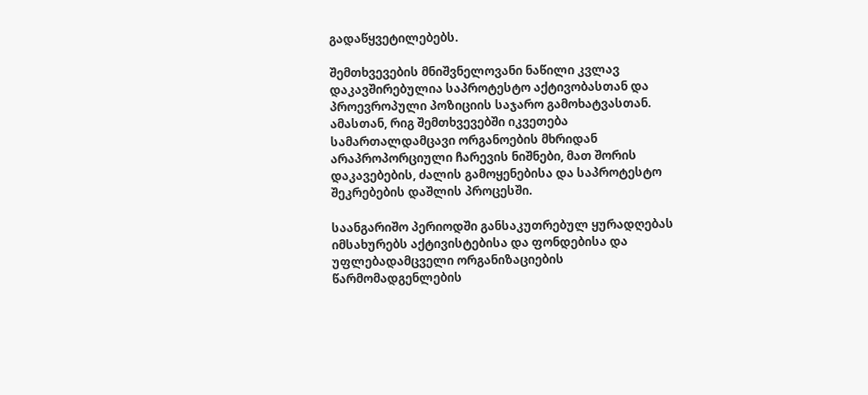გადაწყვეტილებებს.

შემთხვევების მნიშვნელოვანი ნაწილი კვლავ დაკავშირებულია საპროტესტო აქტივობასთან და პროევროპული პოზიციის საჯარო გამოხატვასთან. ამასთან, რიგ შემთხვევებში იკვეთება სამართალდამცავი ორგანოების მხრიდან არაპროპორციული ჩარევის ნიშნები, მათ შორის დაკავებების, ძალის გამოყენებისა და საპროტესტო შეკრებების დაშლის პროცესში.

საანგარიშო პერიოდში განსაკუთრებულ ყურადღებას იმსახურებს აქტივისტებისა და ფონდებისა და უფლებადამცველი ორგანიზაციების წარმომადგენლების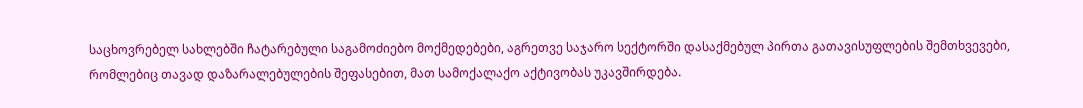საცხოვრებელ სახლებში ჩატარებული საგამოძიებო მოქმედებები, აგრეთვე საჯარო სექტორში დასაქმებულ პირთა გათავისუფლების შემთხვევები, რომლებიც თავად დაზარალებულების შეფასებით, მათ სამოქალაქო აქტივობას უკავშირდება.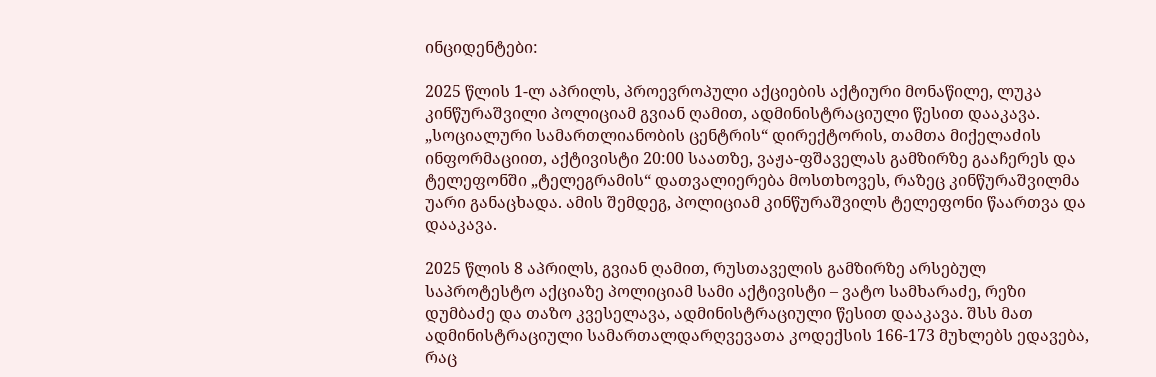ინციდენტები:

2025 წლის 1-ლ აპრილს, პროევროპული აქციების აქტიური მონაწილე, ლუკა კინწურაშვილი პოლიციამ გვიან ღამით, ადმინისტრაციული წესით დააკავა. „სოციალური სამართლიანობის ცენტრის“ დირექტორის, თამთა მიქელაძის ინფორმაციით, აქტივისტი 20:00 საათზე, ვაჟა-ფშაველას გამზირზე გააჩერეს და ტელეფონში „ტელეგრამის“ დათვალიერება მოსთხოვეს, რაზეც კინწურაშვილმა უარი განაცხადა. ამის შემდეგ, პოლიციამ კინწურაშვილს ტელეფონი წაართვა და დააკავა.

2025 წლის 8 აპრილს, გვიან ღამით, რუსთაველის გამზირზე არსებულ საპროტესტო აქციაზე პოლიციამ სამი აქტივისტი – ვატო სამხარაძე, რეზი დუმბაძე და თაზო კვესელავა, ადმინისტრაციული წესით დააკავა. შსს მათ ადმინისტრაციული სამართალდარღვევათა კოდექსის 166-173 მუხლებს ედავება, რაც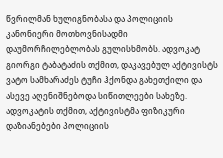წვრილმან ხულიგნობასა და პოლიციის კანონიერი მოთხოვნისადმი დაუმორჩილებლობას გულისხმობს. ადვოკატ გიორგი ტაბატაძის თქმით, დაკავებულ აქტივისტს ვატო სამხარაძეს ტუჩი ჰქონდა გახეთქილი და ასევე აღენიშნებოდა სიწითლეები სახეზე. ადვოკატის თქმით, აქტივისტმა ფიზიკური დაზიანებები პოლიციის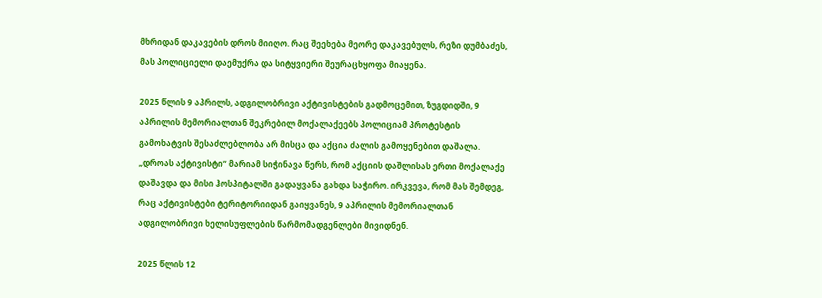მხრიდან დაკავების დროს მიიღო. რაც შეეხება მეორე დაკავებულს, რეზი დუმბაძეს, მას პოლიციელი დაემუქრა და სიტყვიერი შეურაცხყოფა მიაყენა.

2025 წლის 9 აპრილს, ადგილობრივი აქტივისტების გადმოცემით, ზუგდიდში, 9 აპრილის მემორიალთან შეკრებილ მოქალაქეებს პოლიციამ პროტესტის გამოხატვის შესაძლებლობა არ მისცა და აქცია ძალის გამოყენებით დაშალა. „დროას აქტივისტი“ მარიამ სიჭინავა წერს, რომ აქციის დაშლისას ერთი მოქალაქე დაშავდა და მისი ჰოსპიტალში გადაყვანა გახდა საჭირო. ირკვევა, რომ მას შემდეგ, რაც აქტივისტები ტერიტორიიდან გაიყვანეს, 9 აპრილის მემორიალთან ადგილობრივი ხელისუფლების წარმომადგენლები მივიდნენ.

2025 წლის 12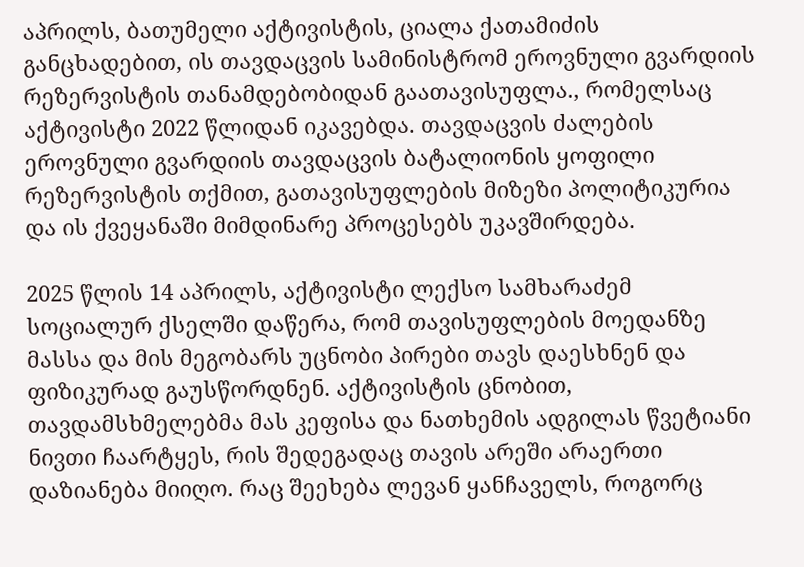აპრილს, ბათუმელი აქტივისტის, ციალა ქათამიძის განცხადებით, ის თავდაცვის სამინისტრომ ეროვნული გვარდიის რეზერვისტის თანამდებობიდან გაათავისუფლა., რომელსაც აქტივისტი 2022 წლიდან იკავებდა. თავდაცვის ძალების ეროვნული გვარდიის თავდაცვის ბატალიონის ყოფილი რეზერვისტის თქმით, გათავისუფლების მიზეზი პოლიტიკურია და ის ქვეყანაში მიმდინარე პროცესებს უკავშირდება.

2025 წლის 14 აპრილს, აქტივისტი ლექსო სამხარაძემ სოციალურ ქსელში დაწერა, რომ თავისუფლების მოედანზე მასსა და მის მეგობარს უცნობი პირები თავს დაესხნენ და ფიზიკურად გაუსწორდნენ. აქტივისტის ცნობით, თავდამსხმელებმა მას კეფისა და ნათხემის ადგილას წვეტიანი ნივთი ჩაარტყეს, რის შედეგადაც თავის არეში არაერთი დაზიანება მიიღო. რაც შეეხება ლევან ყანჩაველს, როგორც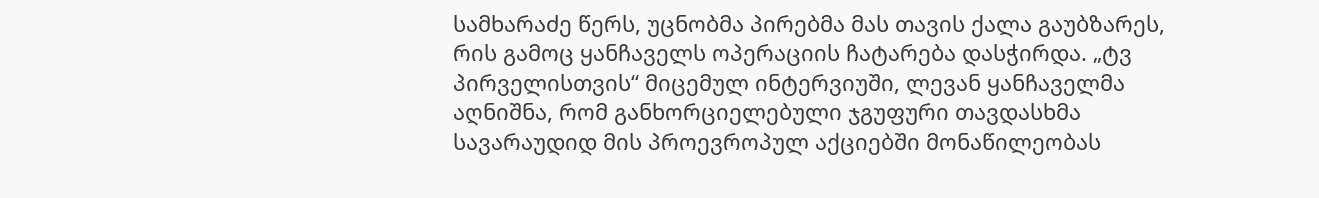სამხარაძე წერს, უცნობმა პირებმა მას თავის ქალა გაუბზარეს, რის გამოც ყანჩაველს ოპერაციის ჩატარება დასჭირდა. „ტვ პირველისთვის“ მიცემულ ინტერვიუში, ლევან ყანჩაველმა აღნიშნა, რომ განხორციელებული ჯგუფური თავდასხმა სავარაუდიდ მის პროევროპულ აქციებში მონაწილეობას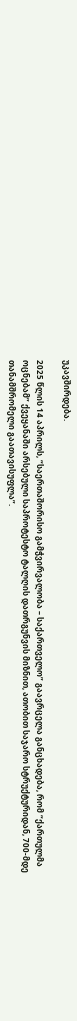უკავშირდება.

2025 წლის 14 აპრილს, “საერთაშორისო გამჭვირვალობა – საქართველო” გაავრცელა განცხადება, რომ “ქართულმა ოცნებამ” ქვეყანაში არსებული საპროტესტო ტალღის დათრგუნვის მიზნით, ათობით საჯარო სტრუქტურიდან, 700-მდე თანამშრომელი გაათავისუფლა”.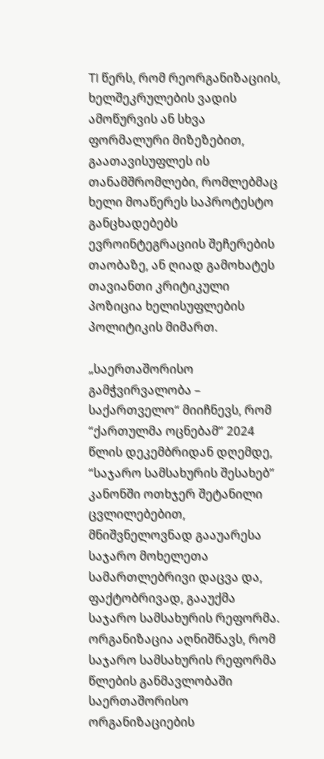TI წერს, რომ რეორგანიზაციის, ხელშეკრულების ვადის ამოწურვის ან სხვა ფორმალური მიზეზებით, გაათავისუფლეს ის თანამშრომლები, რომლებმაც ხელი მოაწერეს საპროტესტო განცხადებებს ევროინტეგრაციის შეჩერების თაობაზე, ან ღიად გამოხატეს თავიანთი კრიტიკული პოზიცია ხელისუფლების პოლიტიკის მიმართ.

„საერთაშორისო გამჭვირვალობა – საქართველო“ მიიჩნევს, რომ “ქართულმა ოცნებამ” 2024 წლის დეკემბრიდან დღემდე,  “საჯარო სამსახურის შესახებ” კანონში ოთხჯერ შეტანილი ცვლილებებით, მნიშვნელოვნად გააუარესა საჯარო მოხელეთა სამართლებრივი დაცვა და, ფაქტობრივად, გააუქმა საჯარო სამსახურის რეფორმა. ორგანიზაცია აღნიშნავს, რომ საჯარო სამსახურის რეფორმა წლების განმავლობაში საერთაშორისო ორგანიზაციების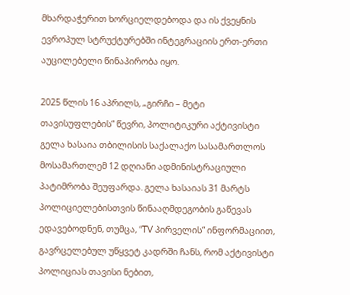მხარდაჭერით ხორციელდებოდა და ის ქვეყნის ევროპულ სტრუქტურებში ინტეგრაციის ერთ-ერთი აუცილებელი წინაპირობა იყო.

2025 წლის 16 აპრილს, „გირჩი – მეტი თავისუფლების“ წევრი, პოლიტიკური აქტივისტი გელა ხასაია თბილისის საქალაქო სასამართლოს მოსამართლემ 12 დღიანი ადმინისტრაციული პატიმრობა შეუფარდა. გელა ხასაიას 31 მარტს პოლიციელებისთვის წინააღმდეგობის გაწევას ედავებოდნენ, თუმცა, “TV პირველის“ ინფორმაციით, გავრცელებულ უწყვეტ კადრში ჩანს, რომ აქტივისტი პოლიციას თავისი ნებით,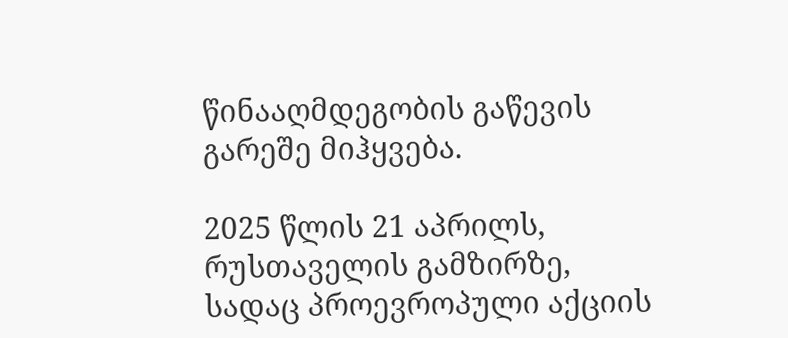წინააღმდეგობის გაწევის გარეშე მიჰყვება.

2025 წლის 21 აპრილს, რუსთაველის გამზირზე, სადაც პროევროპული აქციის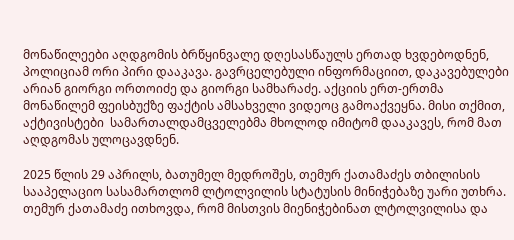მონაწილეები აღდგომის ბრწყინვალე დღესასწაულს ერთად ხვდებოდნენ, პოლიციამ ორი პირი დააკავა. გავრცელებული ინფორმაციით, დაკავებულები არიან გიორგი ორთოიძე და გიორგი სამხარაძე. აქციის ერთ-ერთმა მონაწილემ ფეისბუქზე ფაქტის ამსახველი ვიდეოც გამოაქვეყნა. მისი თქმით, აქტივისტები  სამართალდამცველებმა მხოლოდ იმიტომ დააკავეს, რომ მათ აღდგომას ულოცავდნენ.

2025 წლის 29 აპრილს, ბათუმელ მედროშეს, თემურ ქათამაძეს თბილისის სააპელაციო სასამართლომ ლტოლვილის სტატუსის მინიჭებაზე უარი უთხრა. თემურ ქათამაძე ითხოვდა, რომ მისთვის მიენიჭებინათ ლტოლვილისა და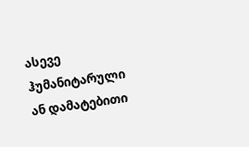ასევე ჰუმანიტარული ან დამატებითი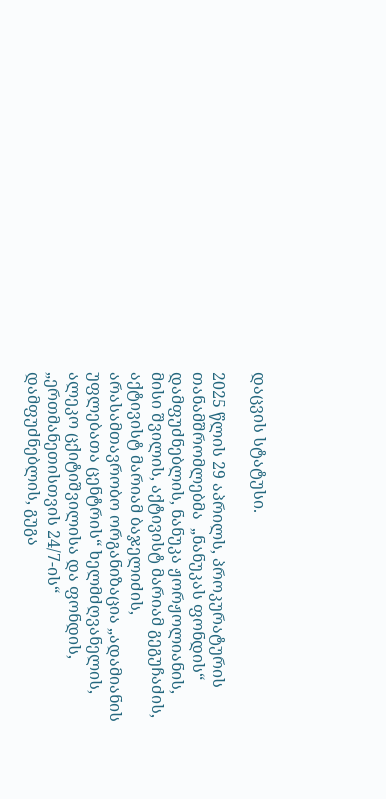დაცვის სტატუსი.

2025 წლის 29 აპრილს, პროკურატურის თანამშრომლებმა  „ნანუკას ფონდის“ დამფუძნებლის, ნანუკა ჟორჟოლიანის, მისი შვილის, აქტივისტ მარიამ გეგუჩაძის, აქტივისტ მარიამ ბაჯელიძის, არასამთავრობო ორგანიზაცია „ადამიანის უფლებათა ცენტრის“ ხელმძღვანელის, ალეკო ცქიტიშვილისა და ფონდის, „ერთმანეთისთვის 24/7-ის“ დამფუძნებლის, გუგა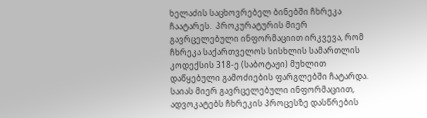ხელაძის საცხოვრებელ ბინებში ჩხრეკა ჩაატარეს.  პროკურატურის მიერ გავრცელებული ინფორმაციით ირკვევა, რომ ჩხრეკა საქართველოს სისხლის სამართლის კოდექსის 318-ე (საბოტაჟი) მუხლით დაწყებული გამოძიების ფარგლებში ჩატარდა. საიას მიერ გავრცელებული ინფორმაციით, ადვოკატებს ჩხრეკის პროცესზე დასწრების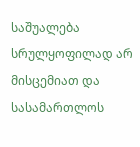საშუალება სრულყოფილად არ მისცემიათ და სასამართლოს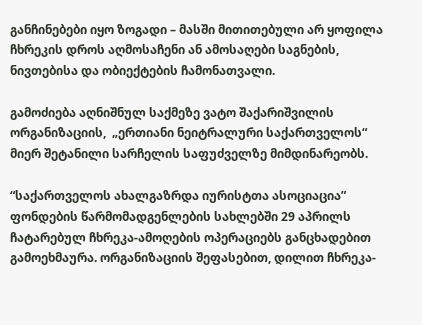განჩინებები იყო ზოგადი – მასში მითითებული არ ყოფილა ჩხრეკის დროს აღმოსაჩენი ან ამოსაღები საგნების, ნივთებისა და ობიექტების ჩამონათვალი.

გამოძიება აღნიშნულ საქმეზე ვატო შაქარიშვილის ორგანიზაციის,  „ერთიანი ნეიტრალური საქართველოს“ მიერ შეტანილი სარჩელის საფუძველზე მიმდინარეობს.

“საქართველოს ახალგაზრდა იურისტთა ასოციაცია” ფონდების წარმომადგენლების სახლებში 29 აპრილს ჩატარებულ ჩხრეკა-ამოღების ოპერაციებს განცხადებით გამოეხმაურა. ორგანიზაციის შეფასებით, დილით ჩხრეკა-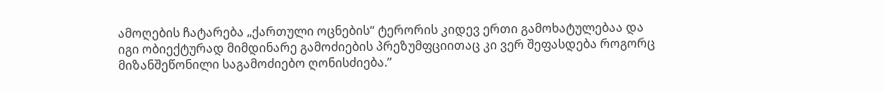ამოღების ჩატარება „ქართული ოცნების“ ტერორის კიდევ ერთი გამოხატულებაა და იგი ობიექტურად მიმდინარე გამოძიების პრეზუმფციითაც კი ვერ შეფასდება როგორც მიზანშეწონილი საგამოძიებო ღონისძიება.”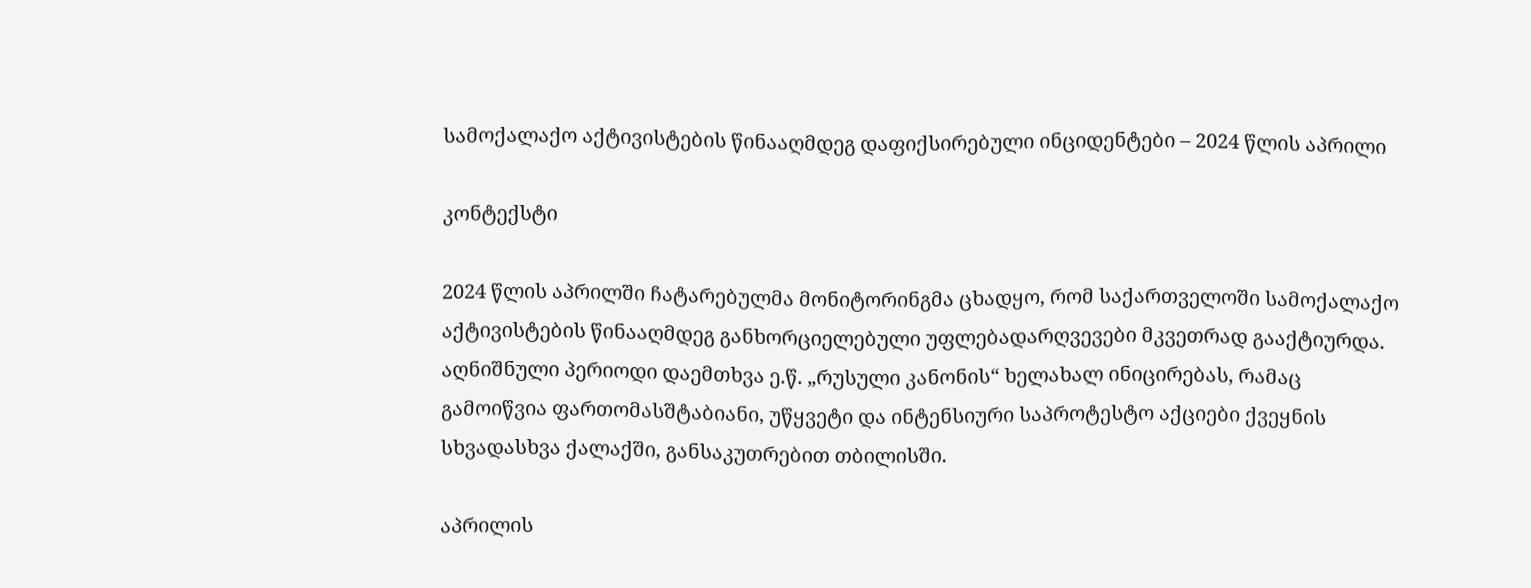სამოქალაქო აქტივისტების წინააღმდეგ დაფიქსირებული ინციდენტები – 2024 წლის აპრილი

კონტექსტი

2024 წლის აპრილში ჩატარებულმა მონიტორინგმა ცხადყო, რომ საქართველოში სამოქალაქო აქტივისტების წინააღმდეგ განხორციელებული უფლებადარღვევები მკვეთრად გააქტიურდა. აღნიშნული პერიოდი დაემთხვა ე.წ. „რუსული კანონის“ ხელახალ ინიცირებას, რამაც გამოიწვია ფართომასშტაბიანი, უწყვეტი და ინტენსიური საპროტესტო აქციები ქვეყნის სხვადასხვა ქალაქში, განსაკუთრებით თბილისში.

აპრილის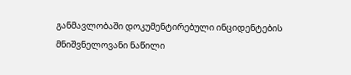განმავლობაში დოკუმენტირებული ინციდენტების მნიშვნელოვანი ნაწილი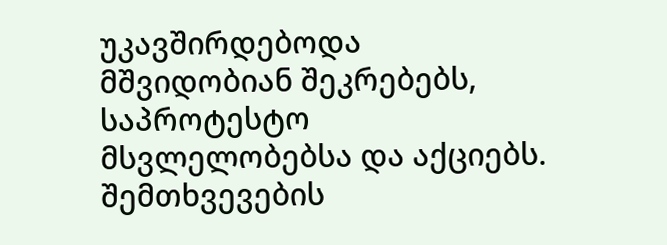უკავშირდებოდა მშვიდობიან შეკრებებს, საპროტესტო მსვლელობებსა და აქციებს. შემთხვევების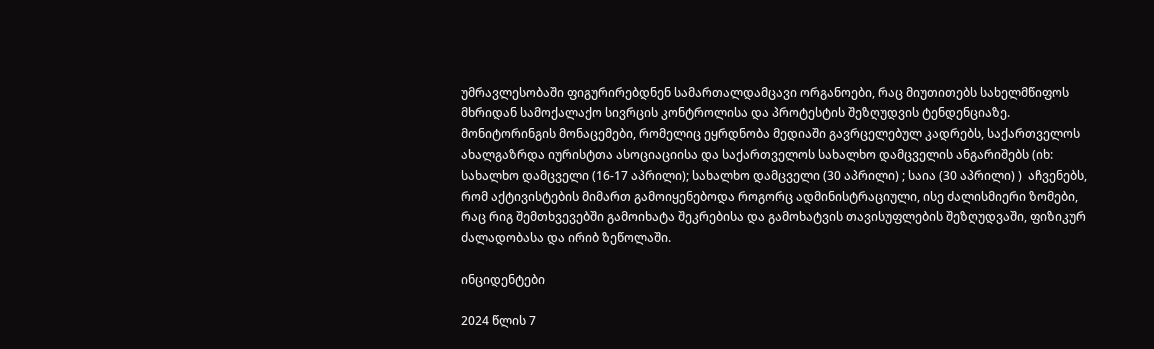უმრავლესობაში ფიგურირებდნენ სამართალდამცავი ორგანოები, რაც მიუთითებს სახელმწიფოს მხრიდან სამოქალაქო სივრცის კონტროლისა და პროტესტის შეზღუდვის ტენდენციაზე. მონიტორინგის მონაცემები, რომელიც ეყრდნობა მედიაში გავრცელებულ კადრებს, საქართველოს ახალგაზრდა იურისტთა ასოციაციისა და საქართველოს სახალხო დამცველის ანგარიშებს (იხ: სახალხო დამცველი (16-17 აპრილი); სახალხო დამცველი (30 აპრილი) ; საია (30 აპრილი) )  აჩვენებს, რომ აქტივისტების მიმართ გამოიყენებოდა როგორც ადმინისტრაციული, ისე ძალისმიერი ზომები, რაც რიგ შემთხვევებში გამოიხატა შეკრებისა და გამოხატვის თავისუფლების შეზღუდვაში, ფიზიკურ ძალადობასა და ირიბ ზეწოლაში.

ინციდენტები

2024 წლის 7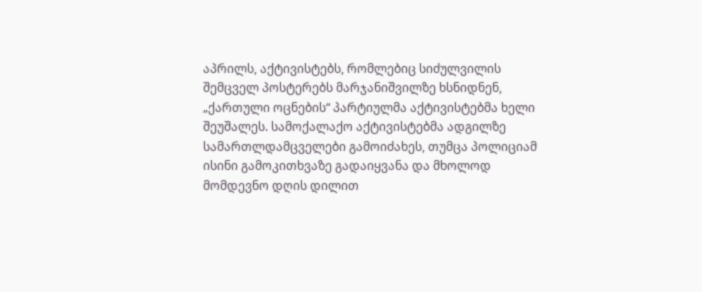აპრილს, აქტივისტებს, რომლებიც სიძულვილის შემცველ პოსტერებს მარჯანიშვილზე ხსნიდნენ,  „ქართული ოცნების“ პარტიულმა აქტივისტებმა ხელი შეუშალეს. სამოქალაქო აქტივისტებმა ადგილზე სამართლდამცველები გამოიძახეს, თუმცა პოლიციამ ისინი გამოკითხვაზე გადაიყვანა და მხოლოდ მომდევნო დღის დილით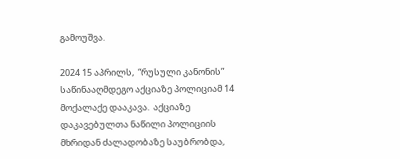გამოუშვა.

2024 15 აპრილს,  “რუსული კანონის” საწინააღმდეგო აქციაზე პოლიციამ 14 მოქალაქე დააკავა.  აქციაზე დაკავებულთა ნაწილი პოლიციის მხრიდან ძალადობაზე საუბრობდა,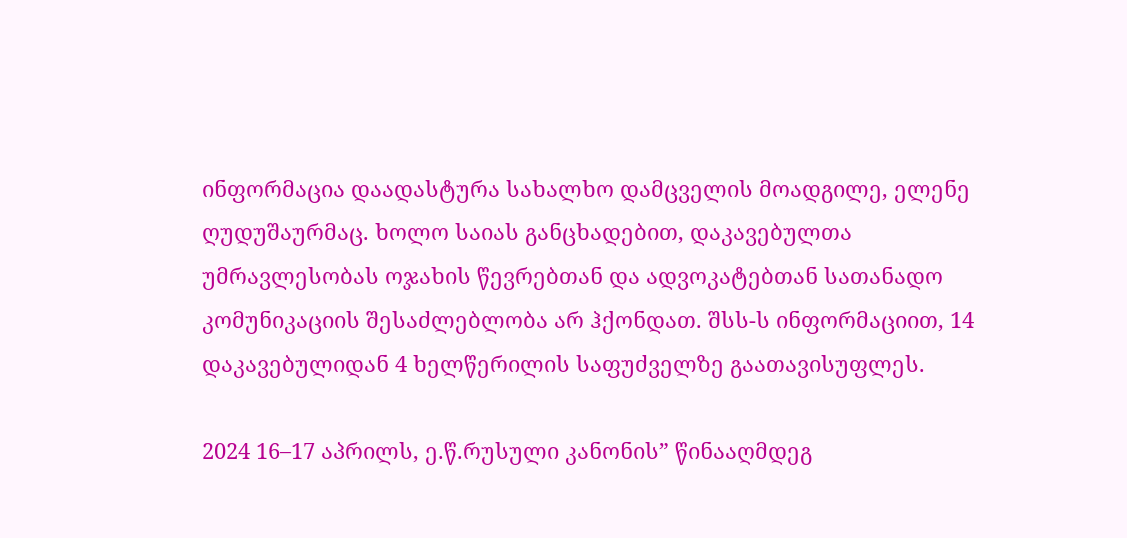ინფორმაცია დაადასტურა სახალხო დამცველის მოადგილე, ელენე ღუდუშაურმაც. ხოლო საიას განცხადებით, დაკავებულთა უმრავლესობას ოჯახის წევრებთან და ადვოკატებთან სათანადო კომუნიკაციის შესაძლებლობა არ ჰქონდათ. შსს-ს ინფორმაციით, 14 დაკავებულიდან 4 ხელწერილის საფუძველზე გაათავისუფლეს.

2024 16–17 აპრილს, ე.წ.რუსული კანონის” წინააღმდეგ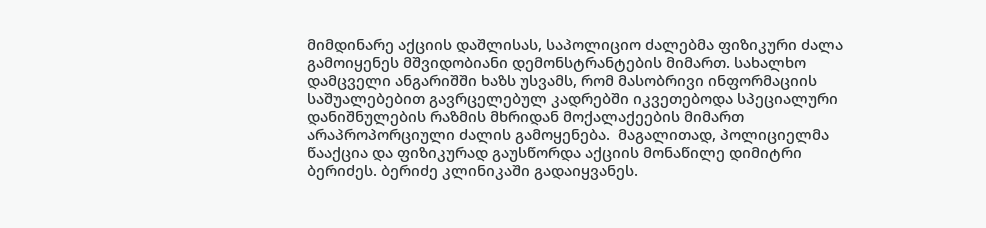მიმდინარე აქციის დაშლისას, საპოლიციო ძალებმა ფიზიკური ძალა გამოიყენეს მშვიდობიანი დემონსტრანტების მიმართ. სახალხო დამცველი ანგარიშში ხაზს უსვამს, რომ მასობრივი ინფორმაციის საშუალებებით გავრცელებულ კადრებში იკვეთებოდა სპეციალური დანიშნულების რაზმის მხრიდან მოქალაქეების მიმართ არაპროპორციული ძალის გამოყენება.  მაგალითად, პოლიციელმა წააქცია და ფიზიკურად გაუსწორდა აქციის მონაწილე დიმიტრი ბერიძეს. ბერიძე კლინიკაში გადაიყვანეს.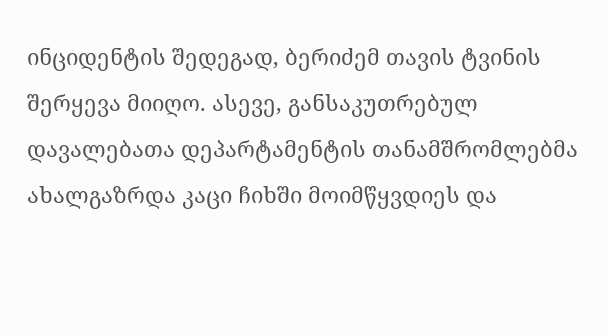ინციდენტის შედეგად, ბერიძემ თავის ტვინის შერყევა მიიღო. ასევე, განსაკუთრებულ დავალებათა დეპარტამენტის თანამშრომლებმა ახალგაზრდა კაცი ჩიხში მოიმწყვდიეს და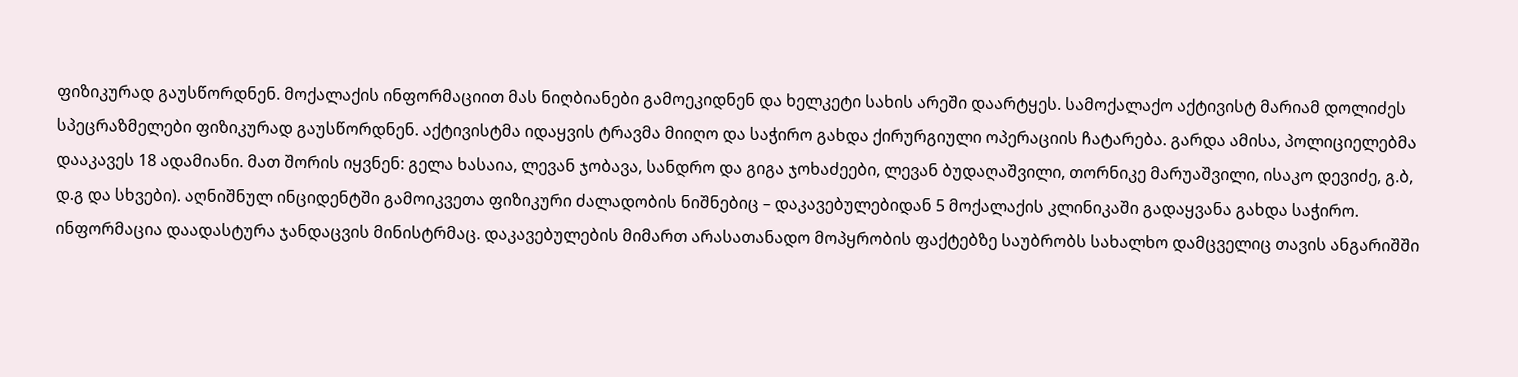ფიზიკურად გაუსწორდნენ. მოქალაქის ინფორმაციით მას ნიღბიანები გამოეკიდნენ და ხელკეტი სახის არეში დაარტყეს. სამოქალაქო აქტივისტ მარიამ დოლიძეს სპეცრაზმელები ფიზიკურად გაუსწორდნენ. აქტივისტმა იდაყვის ტრავმა მიიღო და საჭირო გახდა ქირურგიული ოპერაციის ჩატარება. გარდა ამისა, პოლიციელებმა დააკავეს 18 ადამიანი. მათ შორის იყვნენ: გელა ხასაია, ლევან ჯობავა, სანდრო და გიგა ჯოხაძეები, ლევან ბუდაღაშვილი, თორნიკე მარუაშვილი, ისაკო დევიძე, გ.ბ, დ.გ და სხვები). აღნიშნულ ინციდენტში გამოიკვეთა ფიზიკური ძალადობის ნიშნებიც – დაკავებულებიდან 5 მოქალაქის კლინიკაში გადაყვანა გახდა საჭირო. ინფორმაცია დაადასტურა ჯანდაცვის მინისტრმაც. დაკავებულების მიმართ არასათანადო მოპყრობის ფაქტებზე საუბრობს სახალხო დამცველიც თავის ანგარიშში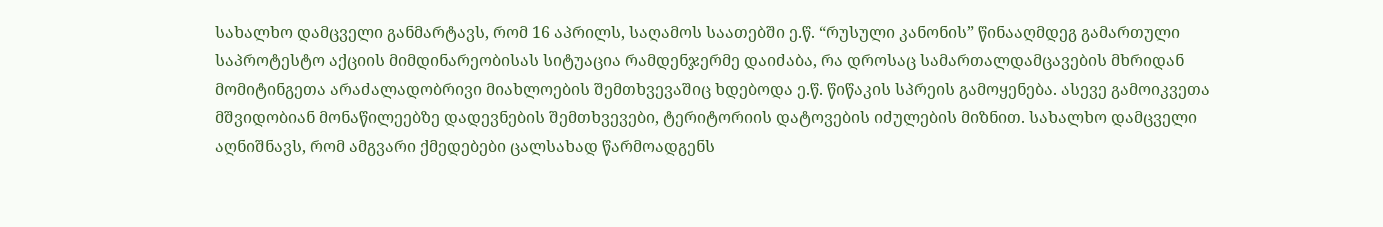სახალხო დამცველი განმარტავს, რომ 16 აპრილს, საღამოს საათებში ე.წ. “რუსული კანონის” წინააღმდეგ გამართული საპროტესტო აქციის მიმდინარეობისას სიტუაცია რამდენჯერმე დაიძაბა, რა დროსაც სამართალდამცავების მხრიდან მომიტინგეთა არაძალადობრივი მიახლოების შემთხვევაშიც ხდებოდა ე.წ. წიწაკის სპრეის გამოყენება. ასევე გამოიკვეთა მშვიდობიან მონაწილეებზე დადევნების შემთხვევები, ტერიტორიის დატოვების იძულების მიზნით. სახალხო დამცველი აღნიშნავს, რომ ამგვარი ქმედებები ცალსახად წარმოადგენს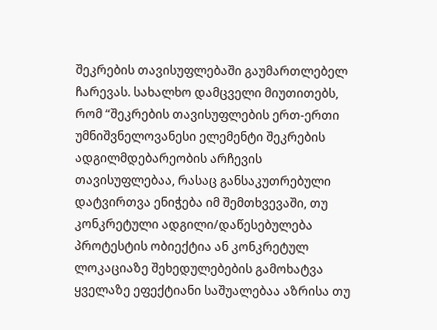შეკრების თავისუფლებაში გაუმართლებელ ჩარევას. სახალხო დამცველი მიუთითებს, რომ “შეკრების თავისუფლების ერთ-ერთი უმნიშვნელოვანესი ელემენტი შეკრების ადგილმდებარეობის არჩევის თავისუფლებაა, რასაც განსაკუთრებული დატვირთვა ენიჭება იმ შემთხვევაში, თუ კონკრეტული ადგილი/დაწესებულება პროტესტის ობიექტია ან კონკრეტულ ლოკაციაზე შეხედულებების გამოხატვა ყველაზე ეფექტიანი საშუალებაა აზრისა თუ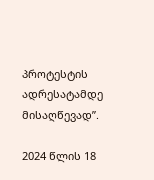პროტესტის ადრესატამდე მისაღწევად”.

2024 წლის 18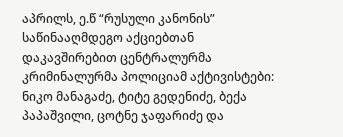აპრილს, ე.წ “რუსული კანონის” საწინააღმდეგო აქციებთან დაკავშირებით ცენტრალურმა კრიმინალურმა პოლიციამ აქტივისტები: ნიკო მანაგაძე, ტიტე გედენიძე, ბექა პაპაშვილი, ცოტნე ჯაფარიძე და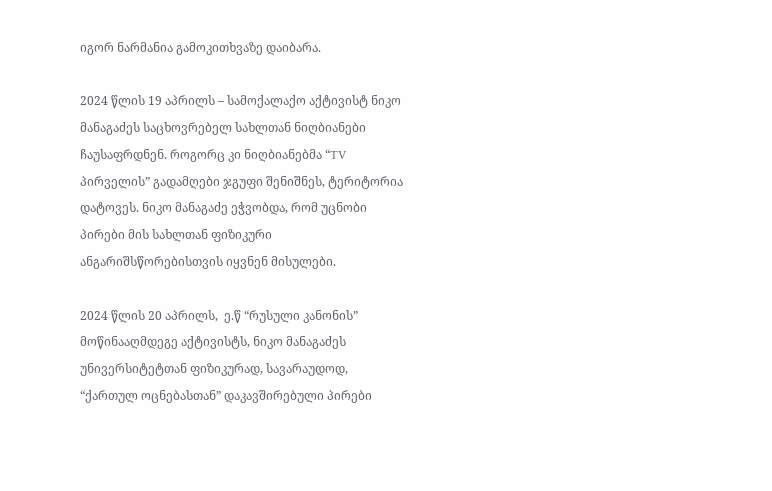იგორ ნარმანია გამოკითხვაზე დაიბარა.

2024 წლის 19 აპრილს – სამოქალაქო აქტივისტ ნიკო მანაგაძეს საცხოვრებელ სახლთან ნიღბიანები ჩაუსაფრდნენ. როგორც კი ნიღბიანებმა “TV პირველის” გადამღები ჯგუფი შენიშნეს, ტერიტორია დატოვეს. ნიკო მანაგაძე ეჭვობდა, რომ უცნობი პირები მის სახლთან ფიზიკური ანგარიშსწორებისთვის იყვნენ მისულები.

2024 წლის 20 აპრილს,  ე.წ “რუსული კანონის” მოწინააღმდეგე აქტივისტს, ნიკო მანაგაძეს უნივერსიტეტთან ფიზიკურად, სავარაუდოდ, “ქართულ ოცნებასთან” დაკავშირებული პირები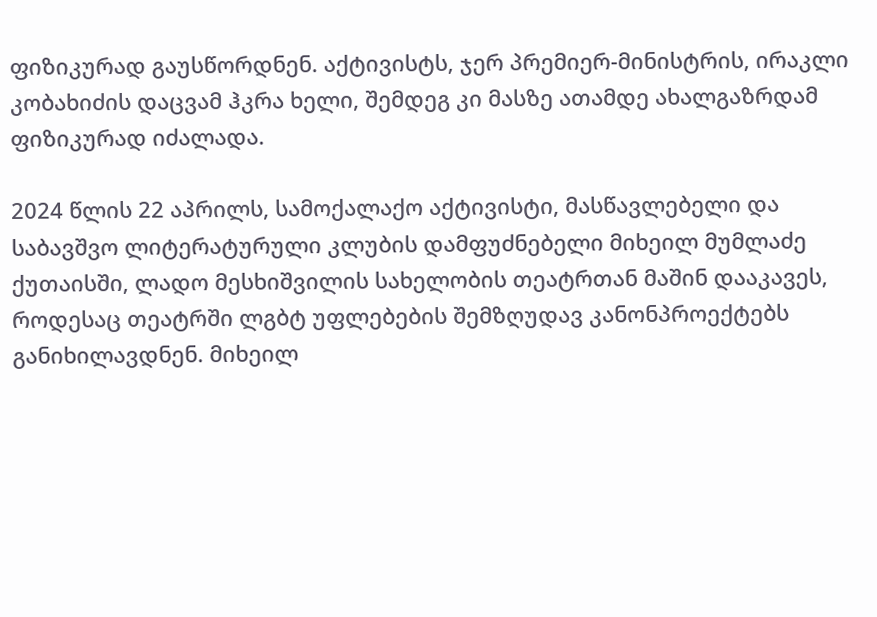ფიზიკურად გაუსწორდნენ. აქტივისტს, ჯერ პრემიერ-მინისტრის, ირაკლი კობახიძის დაცვამ ჰკრა ხელი, შემდეგ კი მასზე ათამდე ახალგაზრდამ ფიზიკურად იძალადა.

2024 წლის 22 აპრილს, სამოქალაქო აქტივისტი, მასწავლებელი და საბავშვო ლიტერატურული კლუბის დამფუძნებელი მიხეილ მუმლაძე ქუთაისში, ლადო მესხიშვილის სახელობის თეატრთან მაშინ დააკავეს, როდესაც თეატრში ლგბტ უფლებების შემზღუდავ კანონპროექტებს განიხილავდნენ. მიხეილ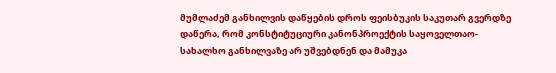მუმლაძემ განხილვის დაწყების დროს ფეისბუკის საკუთარ გვერდზე დაწერა, რომ კონსტიტუციური კანონპროექტის საყოველთაო-სახალხო განხილვაზე არ უშვებდნენ და მამუკა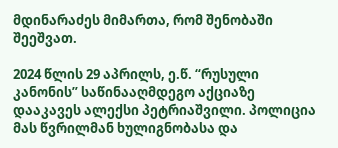მდინარაძეს მიმართა, რომ შენობაში შეეშვათ.

2024 წლის 29 აპრილს, ე.წ. “რუსული კანონის” საწინააღმდეგო აქციაზე დააკავეს ალექსი პეტრიაშვილი. პოლიცია მას წვრილმან ხულიგნობასა და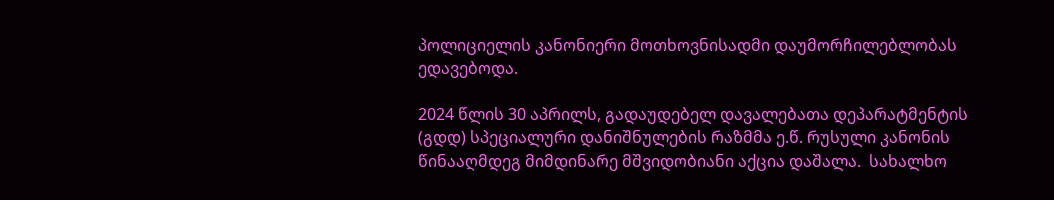პოლიციელის კანონიერი მოთხოვნისადმი დაუმორჩილებლობას ედავებოდა.

2024 წლის 30 აპრილს, გადაუდებელ დავალებათა დეპარატმენტის (გდდ) სპეციალური დანიშნულების რაზმმა ე.წ. რუსული კანონის წინააღმდეგ მიმდინარე მშვიდობიანი აქცია დაშალა.  სახალხო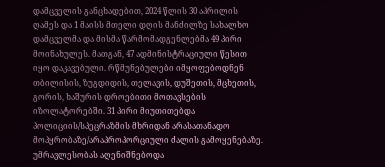დამცველის განცხადებით, 2024 წლის 30 აპრილის ღამეს და 1 მაისს მთელი დღის მანძილზე სახალხო დამცველმა და მისმა წარმომადგენლებმა 49 პირი მოინახულეს. მათგან, 47 ადმინისტრაციული წესით იყო დაკავებული. რწმუნებულები იმყოფებოდნენ თბილისის, ზუგდიდის, თელავის, დუშეთის, მცხეთის, გორის, ხაშურის დროებითი მოთავსების იზოლატორებში. 31 პირი მიუთითებდა პოლიციის/სპეცრაზმის მხრიდან არასათანადო მოპყრობაზე/არაპროპორციული ძალის გამოყენებაზე. უმრავლესობას აღენიშნებოდა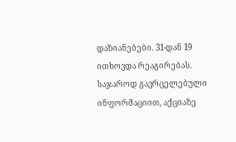დაზიანებები. 31-დან 19 ითხოვდა რეაგირებას. საჯაროდ გავრცელებული ინფორმაციით, აქციაზე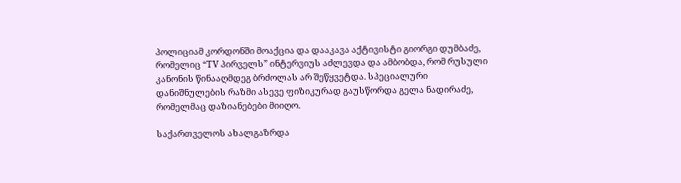პოლიციამ კორდონში მოაქცია და დააკავა აქტივისტი გიორგი დუმბაძე, რომელიც “TV პირველს” ინტერვიუს აძლევდა და ამბობდა, რომ რუსული კანონის წინააღმდეგ ბრძოლას არ შეწყვეტდა. სპეციალური დანიშნულების რაზმი ასევე ფიზიკურად გაუსწორდა გელა ნადირაძე, რომელმაც დაზიანებები მიიღო.

საქართველოს ახალგაზრდა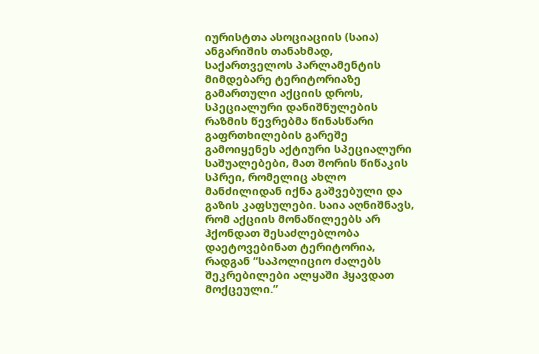იურისტთა ასოციაციის (საია) ანგარიშის თანახმად, საქართველოს პარლამენტის მიმდებარე ტერიტორიაზე გამართული აქციის დროს, სპეციალური დანიშნულების რაზმის წევრებმა წინასწარი გაფრთხილების გარეშე გამოიყენეს აქტიური სპეციალური საშუალებები, მათ შორის წიწაკის სპრეი, რომელიც ახლო მანძილიდან იქნა გაშვებული და გაზის კაფსულები. საია აღნიშნავს, რომ აქციის მონაწილეებს არ ჰქონდათ შესაძლებლობა დაეტოვებინათ ტერიტორია, რადგან “საპოლიციო ძალებს შეკრებილები ალყაში ჰყავდათ მოქცეული.”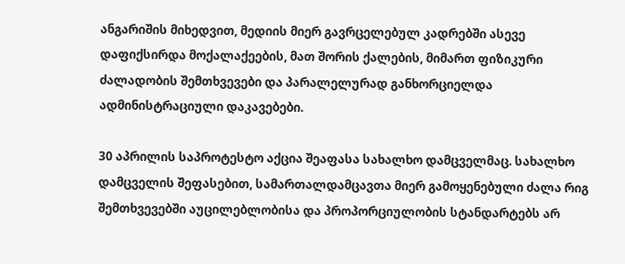ანგარიშის მიხედვით, მედიის მიერ გავრცელებულ კადრებში ასევე დაფიქსირდა მოქალაქეების, მათ შორის ქალების, მიმართ ფიზიკური ძალადობის შემთხვევები და პარალელურად განხორციელდა ადმინისტრაციული დაკავებები.

30 აპრილის საპროტესტო აქცია შეაფასა სახალხო დამცველმაც. სახალხო დამცველის შეფასებით, სამართალდამცავთა მიერ გამოყენებული ძალა რიგ შემთხვევებში აუცილებლობისა და პროპორციულობის სტანდარტებს არ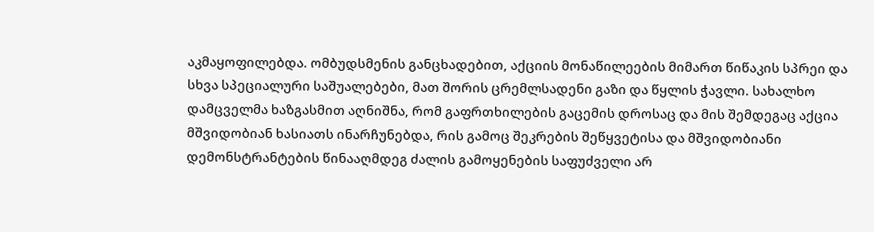აკმაყოფილებდა. ომბუდსმენის განცხადებით, აქციის მონაწილეების მიმართ წიწაკის სპრეი და სხვა სპეციალური საშუალებები, მათ შორის ცრემლსადენი გაზი და წყლის ჭავლი. სახალხო დამცველმა ხაზგასმით აღნიშნა, რომ გაფრთხილების გაცემის დროსაც და მის შემდეგაც აქცია მშვიდობიან ხასიათს ინარჩუნებდა, რის გამოც შეკრების შეწყვეტისა და მშვიდობიანი დემონსტრანტების წინააღმდეგ ძალის გამოყენების საფუძველი არ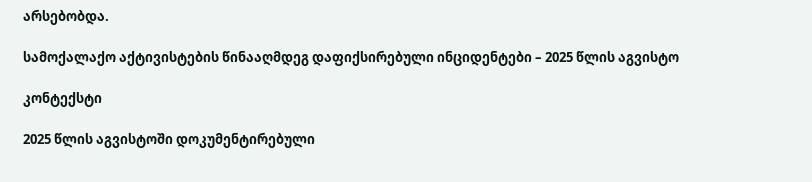არსებობდა.

სამოქალაქო აქტივისტების წინააღმდეგ დაფიქსირებული ინციდენტები – 2025 წლის აგვისტო

კონტექსტი

2025 წლის აგვისტოში დოკუმენტირებული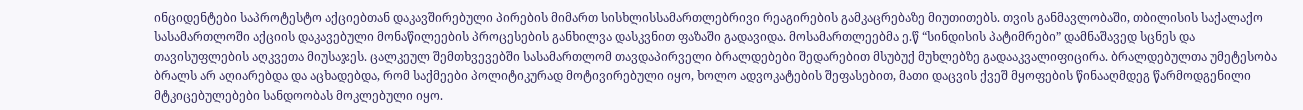ინციდენტები საპროტესტო აქციებთან დაკავშირებული პირების მიმართ სისხლისსამართლებრივი რეაგირების გამკაცრებაზე მიუთითებს. თვის განმავლობაში, თბილისის საქალაქო სასამართლოში აქციის დაკავებული მონაწილეების პროცესების განხილვა დასკვნით ფაზაში გადავიდა. მოსამართლეებმა ე.წ “სინდისის პატიმრები” დამნაშავედ სცნეს და თავისუფლების აღკვეთა მიუსაჯეს. ცალკეულ შემთხვევებში სასამართლომ თავდაპირველი ბრალდებები შედარებით მსუბუქ მუხლებზე გადააკვალიფიცირა. ბრალდებულთა უმეტესობა ბრალს არ აღიარებდა და აცხადებდა, რომ საქმეები პოლიტიკურად მოტივირებული იყო, ხოლო ადვოკატების შეფასებით, მათი დაცვის ქვეშ მყოფების წინააღმდეგ წარმოდგენილი მტკიცებულებები სანდოობას მოკლებული იყო.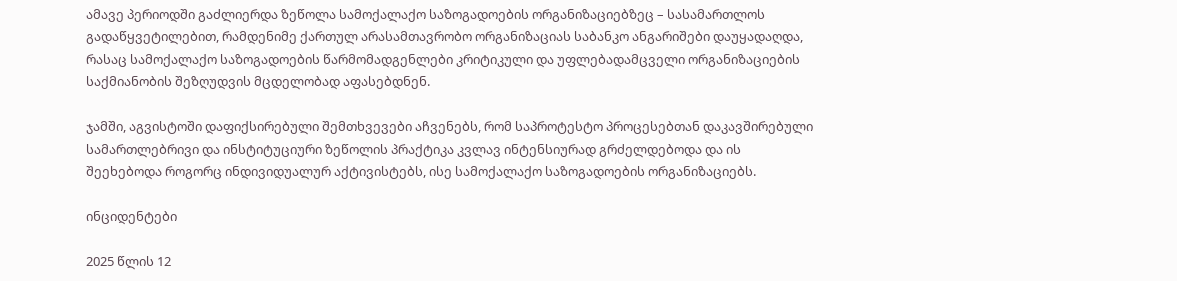ამავე პერიოდში გაძლიერდა ზეწოლა სამოქალაქო საზოგადოების ორგანიზაციებზეც – სასამართლოს გადაწყვეტილებით, რამდენიმე ქართულ არასამთავრობო ორგანიზაციას საბანკო ანგარიშები დაუყადაღდა, რასაც სამოქალაქო საზოგადოების წარმომადგენლები კრიტიკული და უფლებადამცველი ორგანიზაციების საქმიანობის შეზღუდვის მცდელობად აფასებდნენ.

ჯამში, აგვისტოში დაფიქსირებული შემთხვევები აჩვენებს, რომ საპროტესტო პროცესებთან დაკავშირებული სამართლებრივი და ინსტიტუციური ზეწოლის პრაქტიკა კვლავ ინტენსიურად გრძელდებოდა და ის შეეხებოდა როგორც ინდივიდუალურ აქტივისტებს, ისე სამოქალაქო საზოგადოების ორგანიზაციებს.

ინციდენტები

2025 წლის 12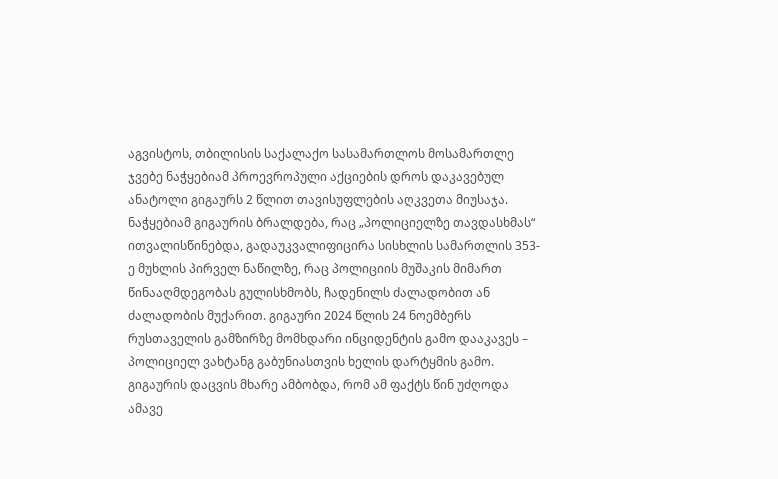აგვისტოს, თბილისის საქალაქო სასამართლოს მოსამართლე ჯვებე ნაჭყებიამ პროევროპული აქციების დროს დაკავებულ ანატოლი გიგაურს 2 წლით თავისუფლების აღკვეთა მიუსაჯა. ნაჭყებიამ გიგაურის ბრალდება, რაც „პოლიციელზე თავდასხმას“ ითვალისწინებდა, გადაუკვალიფიცირა სისხლის სამართლის 353-ე მუხლის პირველ ნაწილზე, რაც პოლიციის მუშაკის მიმართ წინააღმდეგობას გულისხმობს, ჩადენილს ძალადობით ან ძალადობის მუქარით. გიგაური 2024 წლის 24 ნოემბერს რუსთაველის გამზირზე მომხდარი ინციდენტის გამო დააკავეს – პოლიციელ ვახტანგ გაბუნიასთვის ხელის დარტყმის გამო. გიგაურის დაცვის მხარე ამბობდა, რომ ამ ფაქტს წინ უძღოდა ამავე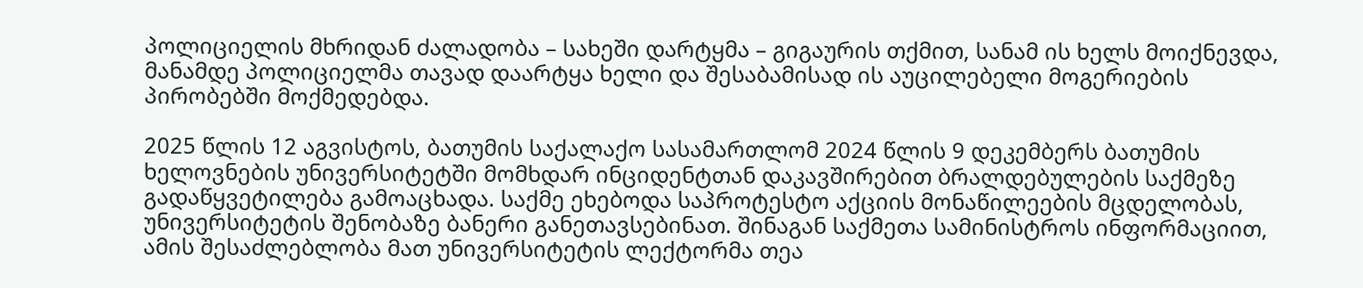პოლიციელის მხრიდან ძალადობა – სახეში დარტყმა – გიგაურის თქმით, სანამ ის ხელს მოიქნევდა, მანამდე პოლიციელმა თავად დაარტყა ხელი და შესაბამისად ის აუცილებელი მოგერიების პირობებში მოქმედებდა.

2025 წლის 12 აგვისტოს, ბათუმის საქალაქო სასამართლომ 2024 წლის 9 დეკემბერს ბათუმის ხელოვნების უნივერსიტეტში მომხდარ ინციდენტთან დაკავშირებით ბრალდებულების საქმეზე გადაწყვეტილება გამოაცხადა. საქმე ეხებოდა საპროტესტო აქციის მონაწილეების მცდელობას, უნივერსიტეტის შენობაზე ბანერი განეთავსებინათ. შინაგან საქმეთა სამინისტროს ინფორმაციით, ამის შესაძლებლობა მათ უნივერსიტეტის ლექტორმა თეა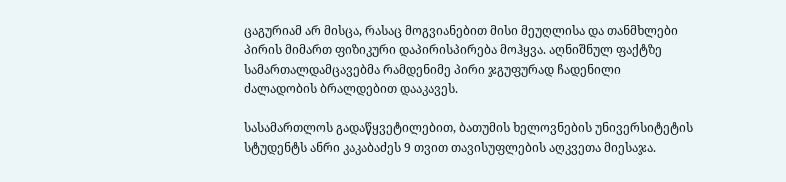ცაგურიამ არ მისცა, რასაც მოგვიანებით მისი მეუღლისა და თანმხლები პირის მიმართ ფიზიკური დაპირისპირება მოჰყვა. აღნიშნულ ფაქტზე სამართალდამცავებმა რამდენიმე პირი ჯგუფურად ჩადენილი ძალადობის ბრალდებით დააკავეს.

სასამართლოს გადაწყვეტილებით, ბათუმის ხელოვნების უნივერსიტეტის სტუდენტს ანრი კაკაბაძეს 9 თვით თავისუფლების აღკვეთა მიესაჯა.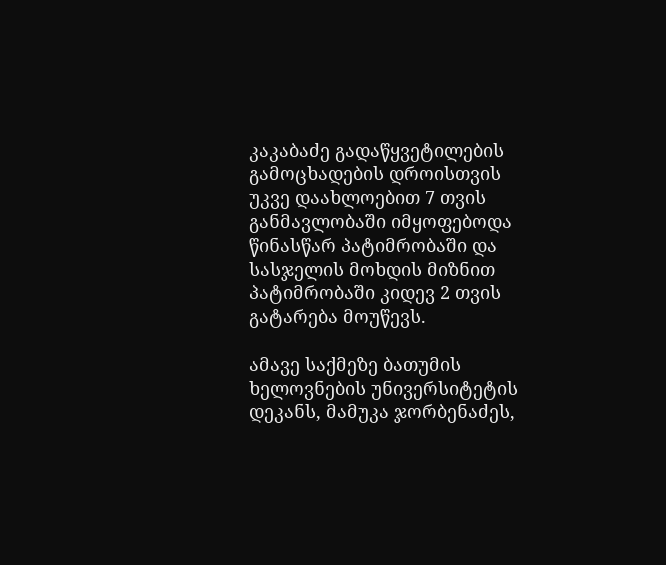კაკაბაძე გადაწყვეტილების გამოცხადების დროისთვის უკვე დაახლოებით 7 თვის განმავლობაში იმყოფებოდა წინასწარ პატიმრობაში და სასჯელის მოხდის მიზნით პატიმრობაში კიდევ 2 თვის გატარება მოუწევს.

ამავე საქმეზე ბათუმის ხელოვნების უნივერსიტეტის დეკანს, მამუკა ჯორბენაძეს,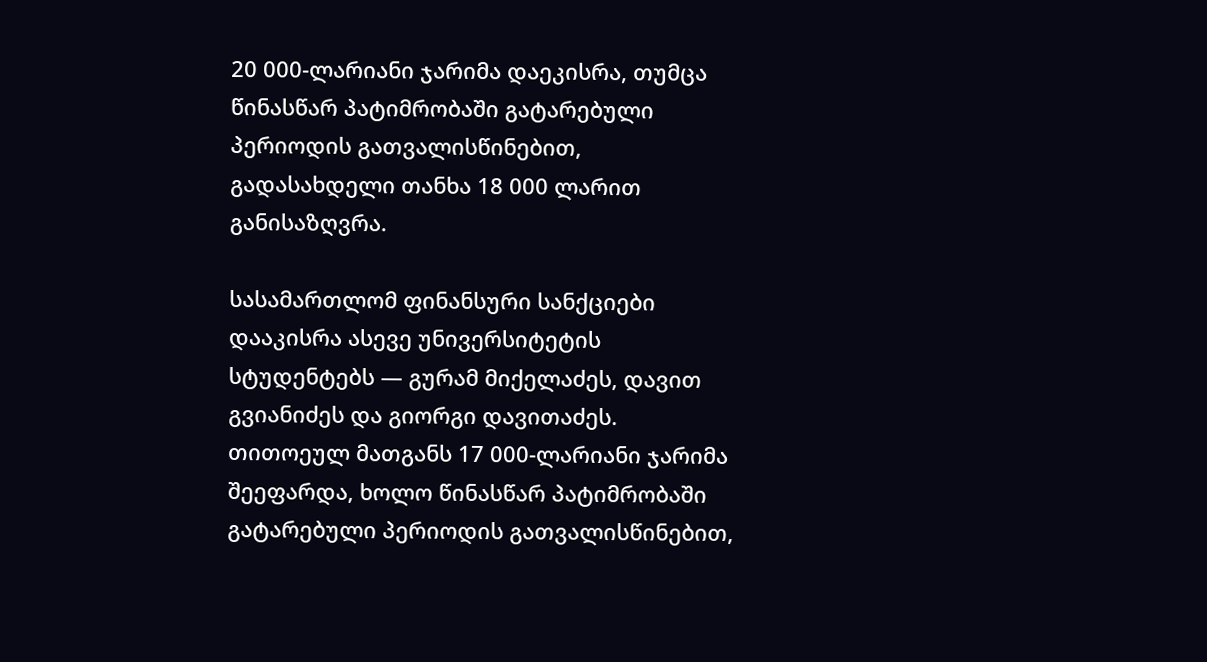20 000-ლარიანი ჯარიმა დაეკისრა, თუმცა წინასწარ პატიმრობაში გატარებული პერიოდის გათვალისწინებით, გადასახდელი თანხა 18 000 ლარით განისაზღვრა.

სასამართლომ ფინანსური სანქციები დააკისრა ასევე უნივერსიტეტის სტუდენტებს — გურამ მიქელაძეს, დავით გვიანიძეს და გიორგი დავითაძეს. თითოეულ მათგანს 17 000-ლარიანი ჯარიმა შეეფარდა, ხოლო წინასწარ პატიმრობაში გატარებული პერიოდის გათვალისწინებით,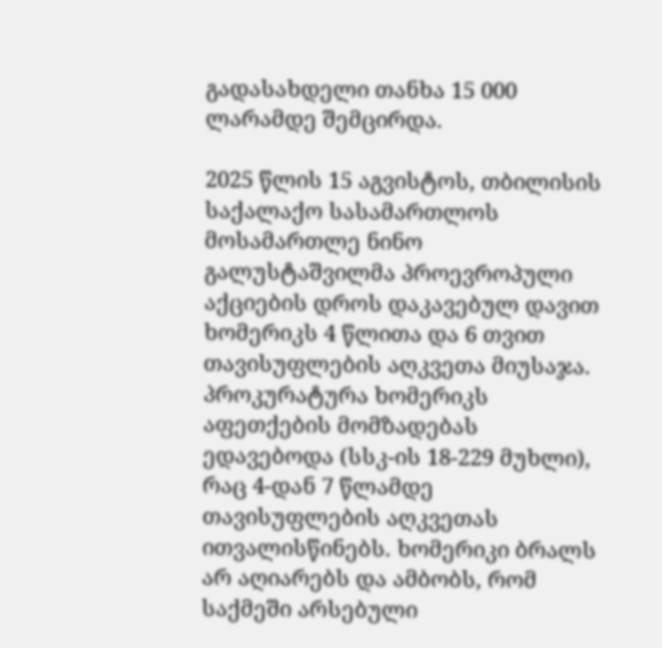გადასახდელი თანხა 15 000 ლარამდე შემცირდა.

2025 წლის 15 აგვისტოს, თბილისის საქალაქო სასამართლოს მოსამართლე ნინო გალუსტაშვილმა პროევროპული აქციების დროს დაკავებულ დავით ხომერიკს 4 წლითა და 6 თვით თავისუფლების აღკვეთა მიუსაჯა. პროკურატურა ხომერიკს აფეთქების მომზადებას ედავებოდა (სსკ-ის 18-229 მუხლი), რაც 4-დან 7 წლამდე თავისუფლების აღკვეთას ითვალისწინებს. ხომერიკი ბრალს არ აღიარებს და ამბობს, რომ საქმეში არსებული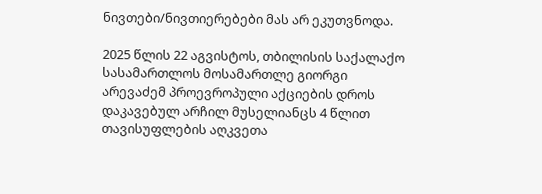ნივთები/ნივთიერებები მას არ ეკუთვნოდა.

2025 წლის 22 აგვისტოს, თბილისის საქალაქო სასამართლოს მოსამართლე გიორგი არევაძემ პროევროპული აქციების დროს დაკავებულ არჩილ მუსელიანცს 4 წლით თავისუფლების აღკვეთა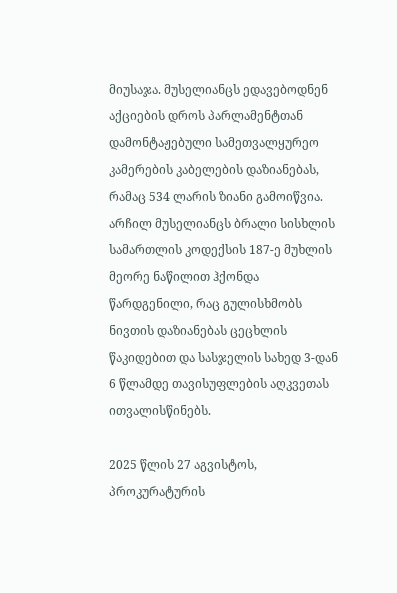მიუსაჯა. მუსელიანცს ედავებოდნენ აქციების დროს პარლამენტთან დამონტაჟებული სამეთვალყურეო კამერების კაბელების დაზიანებას, რამაც 534 ლარის ზიანი გამოიწვია. არჩილ მუსელიანცს ბრალი სისხლის სამართლის კოდექსის 187-ე მუხლის მეორე ნაწილით ჰქონდა წარდგენილი, რაც გულისხმობს ნივთის დაზიანებას ცეცხლის წაკიდებით და სასჯელის სახედ 3-დან 6 წლამდე თავისუფლების აღკვეთას ითვალისწინებს.

2025 წლის 27 აგვისტოს, პროკურატურის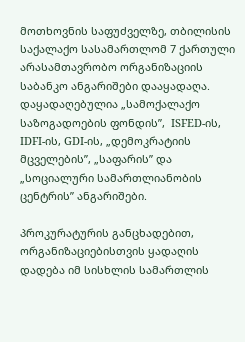მოთხოვნის საფუძველზე, თბილისის საქალაქო სასამართლომ 7 ქართული არასამთავრობო ორგანიზაციის საბანკო ანგარიშები დააყადაღა. დაყადაღებულია „სამოქალაქო საზოგადოების ფონდის”,  ISFED-ის, IDFI-ის, GDI-ის, „დემოკრატიის მცველების”, „საფარის” და „სოციალური სამართლიანობის ცენტრის” ანგარიშები.

პროკურატურის განცხადებით, ორგანიზაციებისთვის ყადაღის დადება იმ სისხლის სამართლის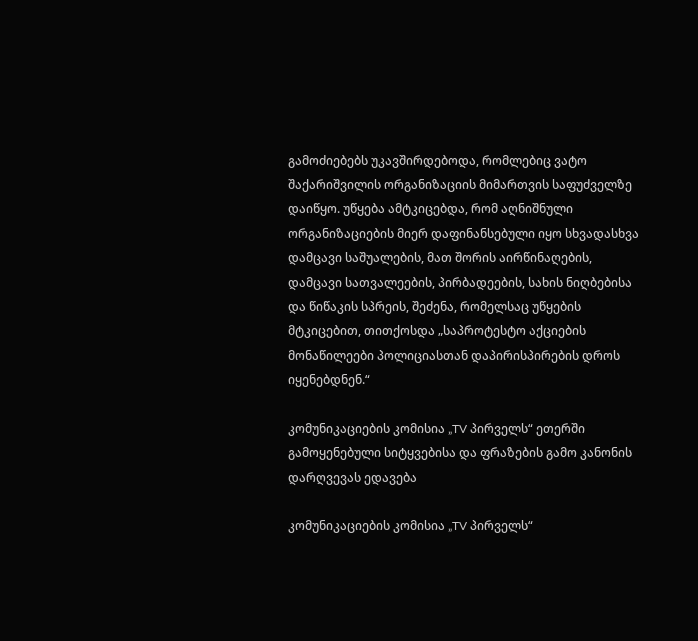გამოძიებებს უკავშირდებოდა, რომლებიც ვატო შაქარიშვილის ორგანიზაციის მიმართვის საფუძველზე დაიწყო. უწყება ამტკიცებდა, რომ აღნიშნული ორგანიზაციების მიერ დაფინანსებული იყო სხვადასხვა დამცავი საშუალების, მათ შორის აირწინაღების, დამცავი სათვალეების, პირბადეების, სახის ნიღბებისა და წიწაკის სპრეის, შეძენა, რომელსაც უწყების მტკიცებით, თითქოსდა „საპროტესტო აქციების მონაწილეები პოლიციასთან დაპირისპირების დროს იყენებდნენ.“

კომუნიკაციების კომისია „TV პირველს“ ეთერში გამოყენებული სიტყვებისა და ფრაზების გამო კანონის დარღვევას ედავება

კომუნიკაციების კომისია „TV პირველს“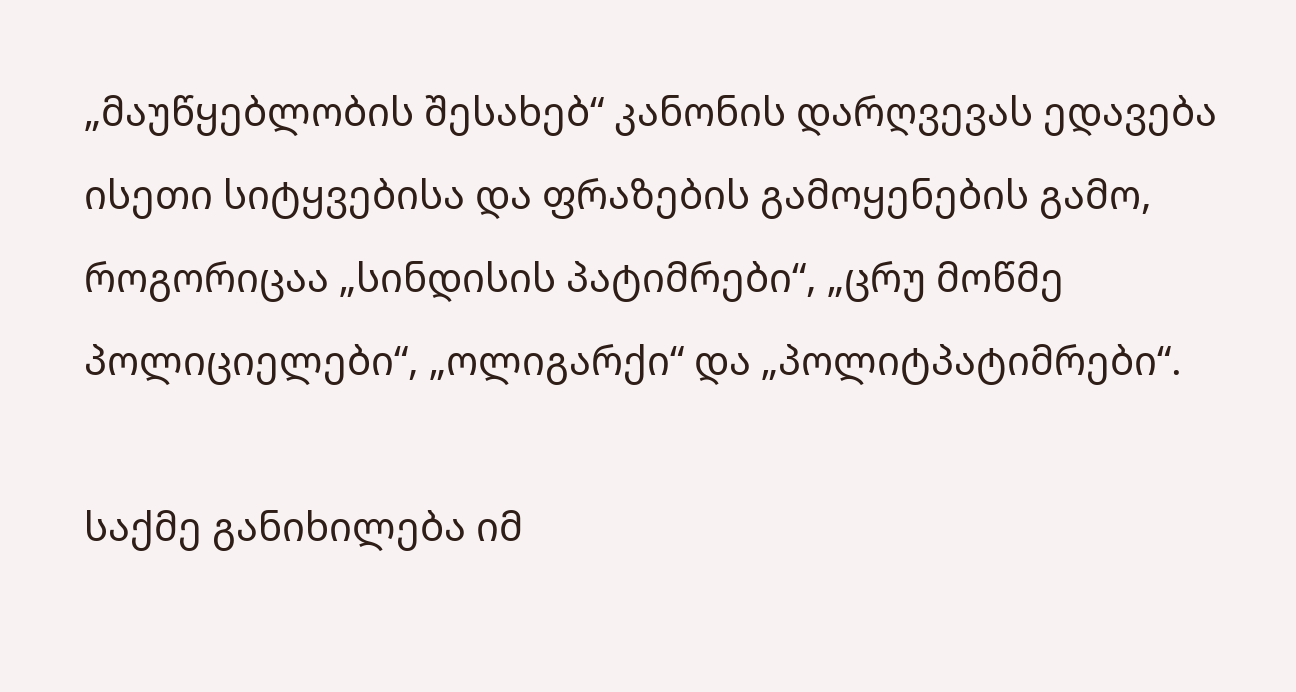„მაუწყებლობის შესახებ“ კანონის დარღვევას ედავება ისეთი სიტყვებისა და ფრაზების გამოყენების გამო, როგორიცაა „სინდისის პატიმრები“, „ცრუ მოწმე პოლიციელები“, „ოლიგარქი“ და „პოლიტპატიმრები“.

საქმე განიხილება იმ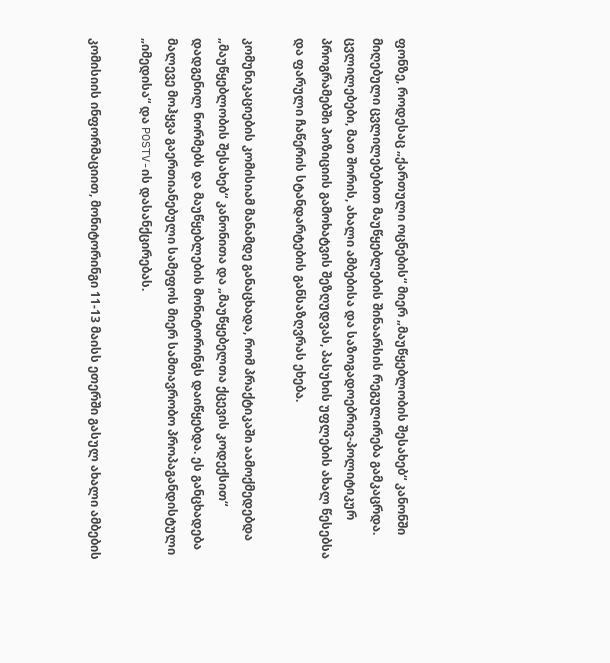ფონზე, როდესაც „ქართული ოცნების“ მიერ „მაუწყებლობის შესახებ“ კანონში მიღებული ცვლილებებით მაუწყებლების შინაარსის რეგულირება გამკაცრდა. ცვლილებები, მათ შორის, ახალი ამბებისა და საზოგადოებრივ-პოლიტიკურ პროგრამებში პოზიციის გამოხატვის შეზღუდვას, პასუხის უფლების ახალ წესებსა და ფარული ჩაწერის სტანდარტების განსაზღვრას ეხება.

კომუნიკაციების კომისიამ მანამდე განაცხადა, რომ პრაქტიკაში აამოქმედებდა „მაუწყებლობის შესახებ“ კანონითა და „მაუწყებელთა ქცევის კოდექსით“ დადგენილ ნორმებს და მაუწყებლების მონიტორინგს დაიწყებდა. ეს განცხადება მალევე მოჰყვა გაერთიანებული სამეფოს მიერ სამთავრობო პროპაგანდისტული „იმედისა“ და POSTV-ის დასანქცირებას.

კომისიის ინფორმაციით, მონიტორინგი 11-13 მაისს ეთერში გასულ ახალი ამბების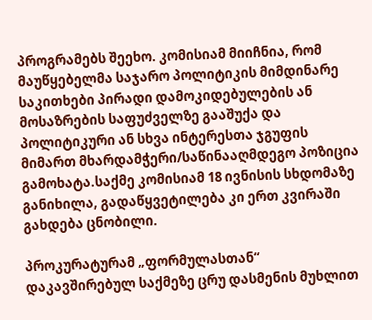პროგრამებს შეეხო. კომისიამ მიიჩნია, რომ მაუწყებელმა საჯარო პოლიტიკის მიმდინარე საკითხები პირადი დამოკიდებულების ან მოსაზრების საფუძველზე გააშუქა და პოლიტიკური ან სხვა ინტერესთა ჯგუფის მიმართ მხარდამჭერი/საწინააღმდეგო პოზიცია გამოხატა.საქმე კომისიამ 18 ივნისის სხდომაზე განიხილა, გადაწყვეტილება კი ერთ კვირაში გახდება ცნობილი.

პროკურატურამ „ფორმულასთან“ დაკავშირებულ საქმეზე ცრუ დასმენის მუხლით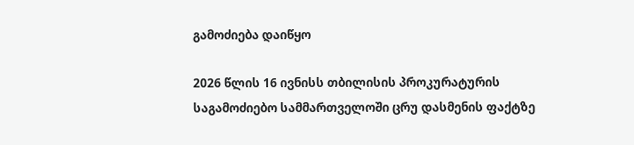გამოძიება დაიწყო

2026 წლის 16 ივნისს თბილისის პროკურატურის საგამოძიებო სამმართველოში ცრუ დასმენის ფაქტზე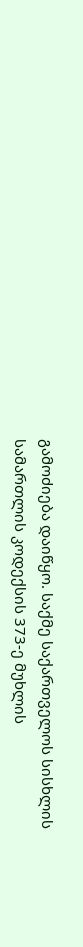გამოძიება დაიწყო. საქმე საქართველოს სისხლის სამართლის კოდექსის 373-ე მუხლის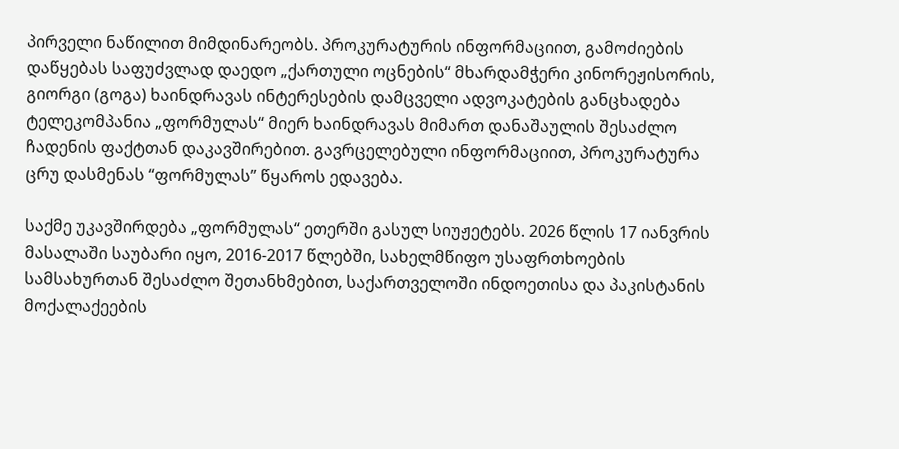პირველი ნაწილით მიმდინარეობს. პროკურატურის ინფორმაციით, გამოძიების დაწყებას საფუძვლად დაედო „ქართული ოცნების“ მხარდამჭერი კინორეჟისორის, გიორგი (გოგა) ხაინდრავას ინტერესების დამცველი ადვოკატების განცხადება ტელეკომპანია „ფორმულას“ მიერ ხაინდრავას მიმართ დანაშაულის შესაძლო ჩადენის ფაქტთან დაკავშირებით. გავრცელებული ინფორმაციით, პროკურატურა ცრუ დასმენას “ფორმულას” წყაროს ედავება.

საქმე უკავშირდება „ფორმულას“ ეთერში გასულ სიუჟეტებს. 2026 წლის 17 იანვრის მასალაში საუბარი იყო, 2016-2017 წლებში, სახელმწიფო უსაფრთხოების სამსახურთან შესაძლო შეთანხმებით, საქართველოში ინდოეთისა და პაკისტანის მოქალაქეების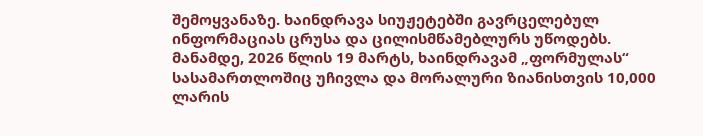შემოყვანაზე. ხაინდრავა სიუჟეტებში გავრცელებულ ინფორმაციას ცრუსა და ცილისმწამებლურს უწოდებს. მანამდე, 2026 წლის 19 მარტს, ხაინდრავამ „ფორმულას“ სასამართლოშიც უჩივლა და მორალური ზიანისთვის 10,000 ლარის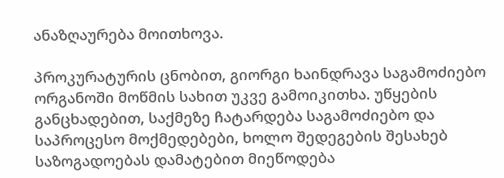ანაზღაურება მოითხოვა.

პროკურატურის ცნობით, გიორგი ხაინდრავა საგამოძიებო ორგანოში მოწმის სახით უკვე გამოიკითხა. უწყების განცხადებით, საქმეზე ჩატარდება საგამოძიებო და საპროცესო მოქმედებები, ხოლო შედეგების შესახებ საზოგადოებას დამატებით მიეწოდება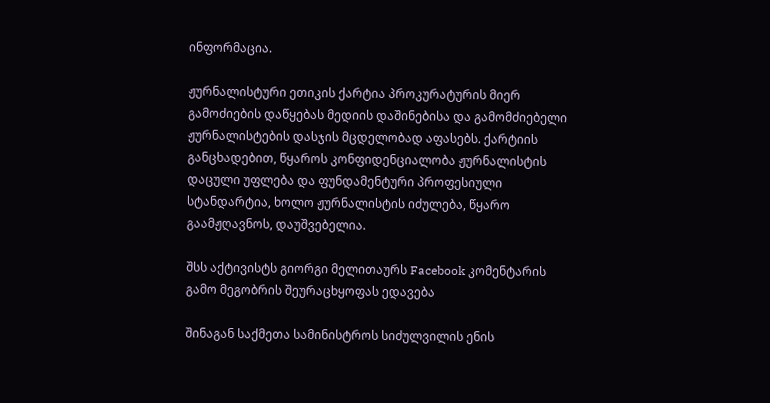ინფორმაცია.

ჟურნალისტური ეთიკის ქარტია პროკურატურის მიერ გამოძიების დაწყებას მედიის დაშინებისა და გამომძიებელი ჟურნალისტების დასჯის მცდელობად აფასებს. ქარტიის განცხადებით, წყაროს კონფიდენციალობა ჟურნალისტის დაცული უფლება და ფუნდამენტური პროფესიული სტანდარტია, ხოლო ჟურნალისტის იძულება, წყარო გაამჟღავნოს, დაუშვებელია.

შსს აქტივისტს გიორგი მელითაურს Facebook კომენტარის გამო მეგობრის შეურაცხყოფას ედავება

შინაგან საქმეთა სამინისტროს სიძულვილის ენის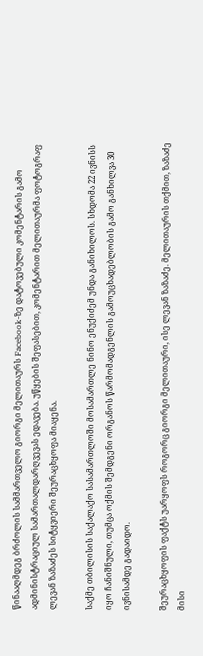წინააღმდეგ ბრძოლის სამმართველო გიორგი მელითაურს Facebook-ზე დატოვებული კომენტარის გამო ადმინისტრაციულ სამართალდარღვევას ედავება. უწყების შეფასებით, კომენტარით მელითაურმა ფოტოგრაფ ლევან ზაზაძეს სიტყვიერი შეურაცხყოფა მიაყენა.

საქმე თბილისის საქალაქო სასამართლოში მოსამართლე ნინო ენუქიძემ უნდა განიხილოს. სხდომა 22 ივნისს იყო ჩანიშნული, თუმცა ოქმის შემდგენი ორგანოს წარმომადგენლის გამოუცხადებლობის გამო განხილვა 30 ივნისამდე გადაიდო.

შეურაცხყოფის ფაქტს უარყოფს როგორც გიორგი მელითაური, ისე ლევან ზაზაძე. მელითაურის თქმით, ზაზაძე მისი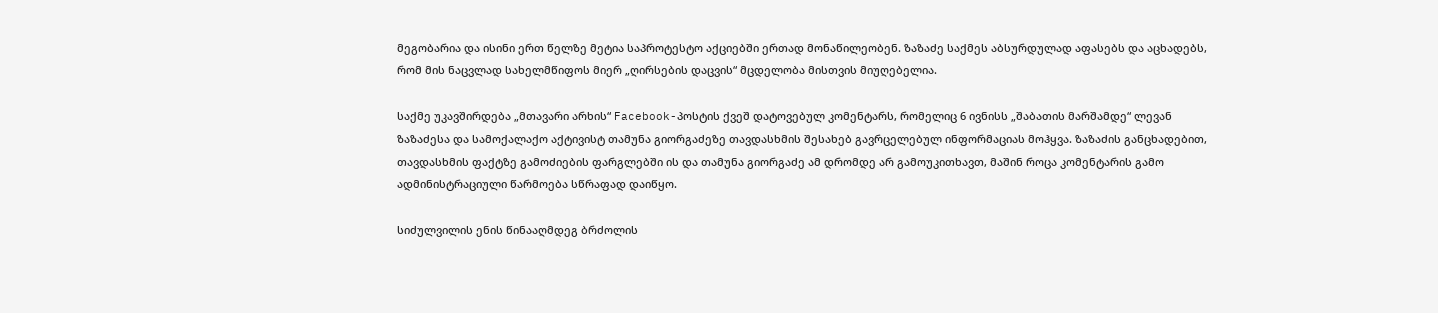მეგობარია და ისინი ერთ წელზე მეტია საპროტესტო აქციებში ერთად მონაწილეობენ. ზაზაძე საქმეს აბსურდულად აფასებს და აცხადებს, რომ მის ნაცვლად სახელმწიფოს მიერ „ღირსების დაცვის“ მცდელობა მისთვის მიუღებელია.

საქმე უკავშირდება „მთავარი არხის“ Facebook-პოსტის ქვეშ დატოვებულ კომენტარს, რომელიც 6 ივნისს „შაბათის მარშამდე“ ლევან ზაზაძესა და სამოქალაქო აქტივისტ თამუნა გიორგაძეზე თავდასხმის შესახებ გავრცელებულ ინფორმაციას მოჰყვა. ზაზაძის განცხადებით, თავდასხმის ფაქტზე გამოძიების ფარგლებში ის და თამუნა გიორგაძე ამ დრომდე არ გამოუკითხავთ, მაშინ როცა კომენტარის გამო ადმინისტრაციული წარმოება სწრაფად დაიწყო.

სიძულვილის ენის წინააღმდეგ ბრძოლის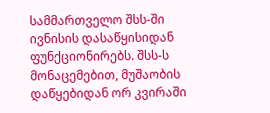სამმართველო შსს-ში ივნისის დასაწყისიდან ფუნქციონირებს. შსს-ს მონაცემებით, მუშაობის დაწყებიდან ორ კვირაში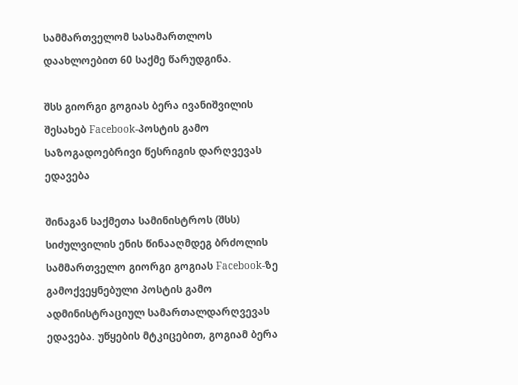სამმართველომ სასამართლოს დაახლოებით 60 საქმე წარუდგინა.

შსს გიორგი გოგიას ბერა ივანიშვილის შესახებ Facebook-პოსტის გამო საზოგადოებრივი წესრიგის დარღვევას ედავება

შინაგან საქმეთა სამინისტროს (შსს) სიძულვილის ენის წინააღმდეგ ბრძოლის სამმართველო გიორგი გოგიას Facebook-ზე გამოქვეყნებული პოსტის გამო ადმინისტრაციულ სამართალდარღვევას ედავება. უწყების მტკიცებით, გოგიამ ბერა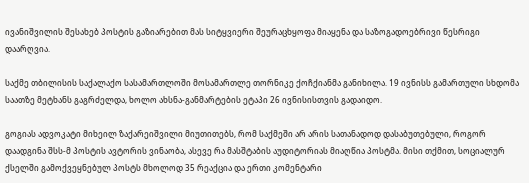ივანიშვილის შესახებ პოსტის გაზიარებით მას სიტყვიერი შეურაცხყოფა მიაყენა და საზოგადოებრივი წესრიგი დაარღვია.

საქმე თბილისის საქალაქო სასამართლოში მოსამართლე თორნიკე ქოჩქიანმა განიხილა. 19 ივნისს გამართული სხდომა საათზე მეტხანს გაგრძელდა, ხოლო ახსნა-განმარტების ეტაპი 26 ივნისისთვის გადაიდო.

გოგიას ადვოკატი მიხეილ ზაქარეიშვილი მიუთითებს, რომ საქმეში არ არის სათანადოდ დასაბუთებული, როგორ დაადგინა შსს-მ პოსტის ავტორის ვინაობა, ასევე რა მასშტაბის აუდიტორიას მიაღწია პოსტმა. მისი თქმით, სოციალურ ქსელში გამოქვეყნებულ პოსტს მხოლოდ 35 რეაქცია და ერთი კომენტარი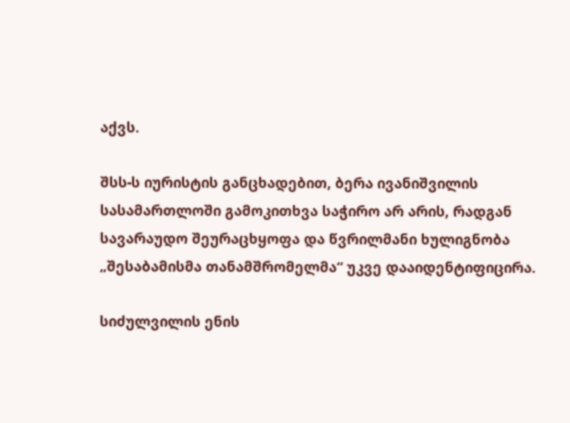აქვს.

შსს-ს იურისტის განცხადებით, ბერა ივანიშვილის სასამართლოში გამოკითხვა საჭირო არ არის, რადგან სავარაუდო შეურაცხყოფა და წვრილმანი ხულიგნობა „შესაბამისმა თანამშრომელმა“ უკვე დააიდენტიფიცირა.

სიძულვილის ენის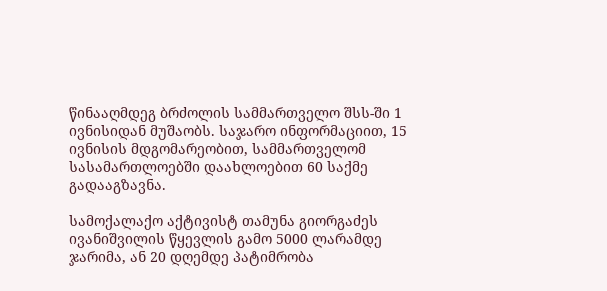წინააღმდეგ ბრძოლის სამმართველო შსს-ში 1 ივნისიდან მუშაობს. საჯარო ინფორმაციით, 15 ივნისის მდგომარეობით, სამმართველომ სასამართლოებში დაახლოებით 60 საქმე გადააგზავნა.

სამოქალაქო აქტივისტ თამუნა გიორგაძეს ივანიშვილის წყევლის გამო 5000 ლარამდე ჯარიმა, ან 20 დღემდე პატიმრობა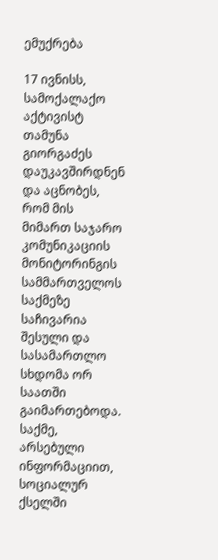ემუქრება

17 ივნისს, სამოქალაქო აქტივისტ თამუნა გიორგაძეს  დაუკავშირდნენ და აცნობეს, რომ მის მიმართ საჯარო კომუნიკაციის მონიტორინგის სამმართველოს საქმეზე საჩივარია შესული და სასამართლო სხდომა ორ საათში გაიმართებოდა. საქმე, არსებული ინფორმაციით, სოციალურ ქსელში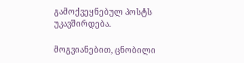გამოქვეყნებულ პოსტს უკავშირდება.

მოგვიანებით, ცნობილი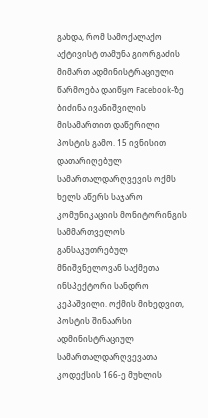გახდა, რომ სამოქალაქო აქტივისტ თამუნა გიორგაძის მიმართ ადმინისტრაციული წარმოება დაიწყო Facebook-ზე ბიძინა ივანიშვილის მისამართით დაწერილი პოსტის გამო. 15 ივნისით დათარიღებულ სამართალდარღვევის ოქმს ხელს აწერს საჯარო კომუნიკაციის მონიტორინგის სამმართველოს განსაკუთრებულ მნიშვნელოვან საქმეთა ინსპექტორი სანდრო კეპაშვილი. ოქმის მიხედვით, პოსტის შინაარსი ადმინისტრაციულ სამართალდარღვევათა კოდექსის 166-ე მუხლის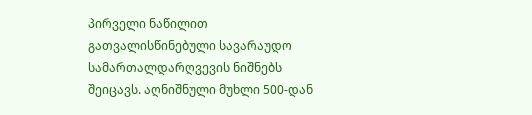პირველი ნაწილით გათვალისწინებული სავარაუდო სამართალდარღვევის ნიშნებს შეიცავს. აღნიშნული მუხლი 500-დან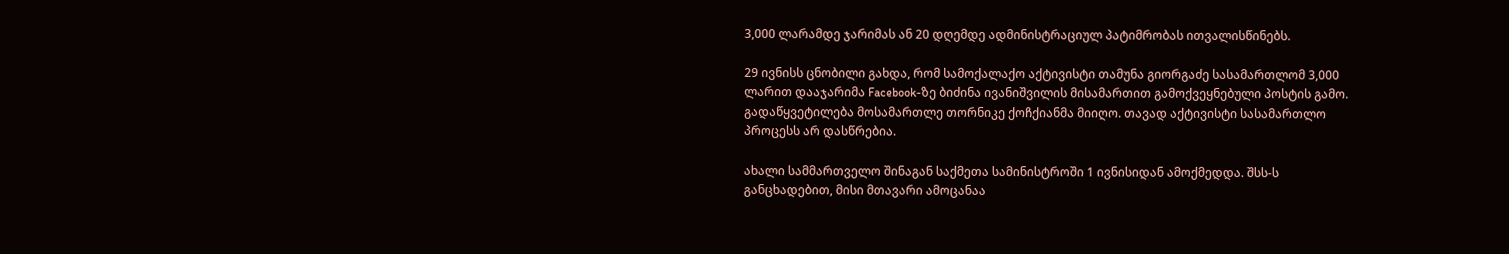3,000 ლარამდე ჯარიმას ან 20 დღემდე ადმინისტრაციულ პატიმრობას ითვალისწინებს.

29 ივნისს ცნობილი გახდა, რომ სამოქალაქო აქტივისტი თამუნა გიორგაძე სასამართლომ 3,000 ლარით დააჯარიმა Facebook-ზე ბიძინა ივანიშვილის მისამართით გამოქვეყნებული პოსტის გამო. გადაწყვეტილება მოსამართლე თორნიკე ქოჩქიანმა მიიღო. თავად აქტივისტი სასამართლო პროცესს არ დასწრებია.

ახალი სამმართველო შინაგან საქმეთა სამინისტროში 1 ივნისიდან ამოქმედდა. შსს-ს განცხადებით, მისი მთავარი ამოცანაა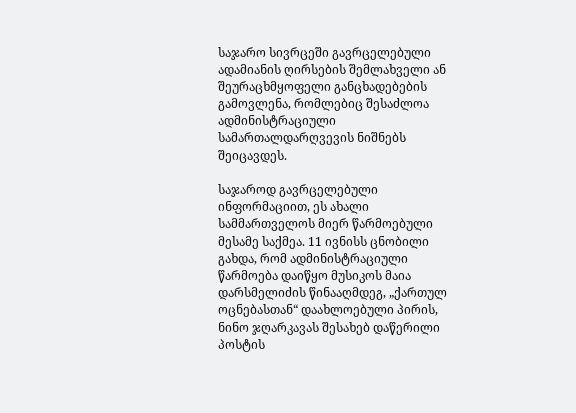საჯარო სივრცეში გავრცელებული ადამიანის ღირსების შემლახველი ან შეურაცხმყოფელი განცხადებების გამოვლენა, რომლებიც შესაძლოა ადმინისტრაციული სამართალდარღვევის ნიშნებს შეიცავდეს.

საჯაროდ გავრცელებული ინფორმაციით, ეს ახალი სამმართველოს მიერ წარმოებული მესამე საქმეა. 11 ივნისს ცნობილი გახდა, რომ ადმინისტრაციული წარმოება დაიწყო მუსიკოს მაია დარსმელიძის წინააღმდეგ, „ქართულ ოცნებასთან“ დაახლოებული პირის, ნინო ჯღარკავას შესახებ დაწერილი პოსტის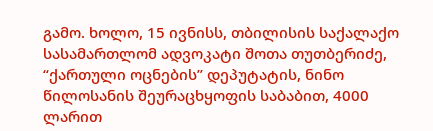გამო. ხოლო, 15 ივნისს, თბილისის საქალაქო სასამართლომ ადვოკატი შოთა თუთბერიძე, “ქართული ოცნების” დეპუტატის, ნინო წილოსანის შეურაცხყოფის საბაბით, 4000 ლარით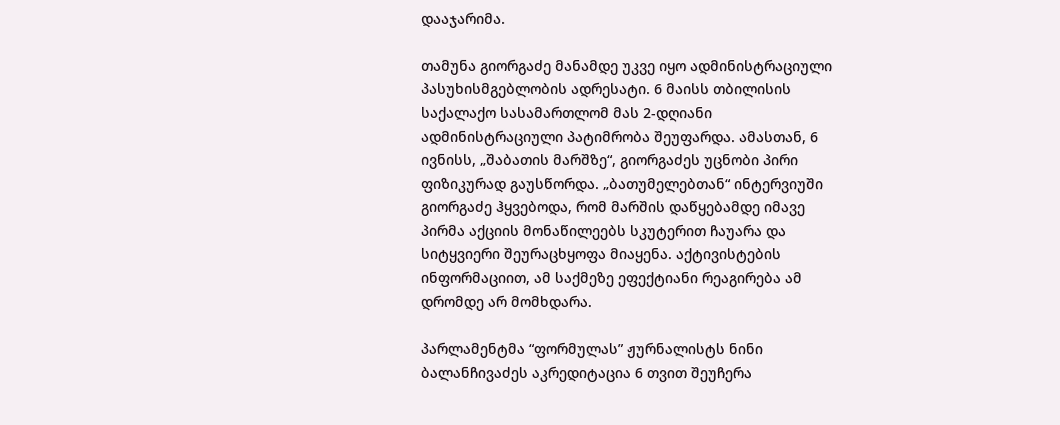დააჯარიმა.

თამუნა გიორგაძე მანამდე უკვე იყო ადმინისტრაციული პასუხისმგებლობის ადრესატი. 6 მაისს თბილისის საქალაქო სასამართლომ მას 2-დღიანი ადმინისტრაციული პატიმრობა შეუფარდა. ამასთან, 6 ივნისს, „შაბათის მარშზე“, გიორგაძეს უცნობი პირი ფიზიკურად გაუსწორდა. „ბათუმელებთან“ ინტერვიუში გიორგაძე ჰყვებოდა, რომ მარშის დაწყებამდე იმავე პირმა აქციის მონაწილეებს სკუტერით ჩაუარა და სიტყვიერი შეურაცხყოფა მიაყენა. აქტივისტების ინფორმაციით, ამ საქმეზე ეფექტიანი რეაგირება ამ დრომდე არ მომხდარა.

პარლამენტმა “ფორმულას” ჟურნალისტს ნინი ბალანჩივაძეს აკრედიტაცია 6 თვით შეუჩერა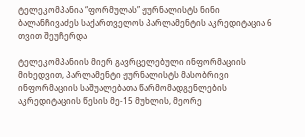ტელეკომპანია “ფორმულას” ჟურნალისტს ნინი ბალანჩივაძეს საქართველოს პარლამენტის აკრედიტაცია 6 თვით შეუჩერდა

ტელეკომპანიის მიერ გავრცელებული ინფორმაციის მიხედვით, პარლამენტი ჟურნალისტს მასობრივი ინფორმაციის საშუალებათა წარმომადგენლების აკრედიტაციის წესის მე-15 მუხლის, მეორე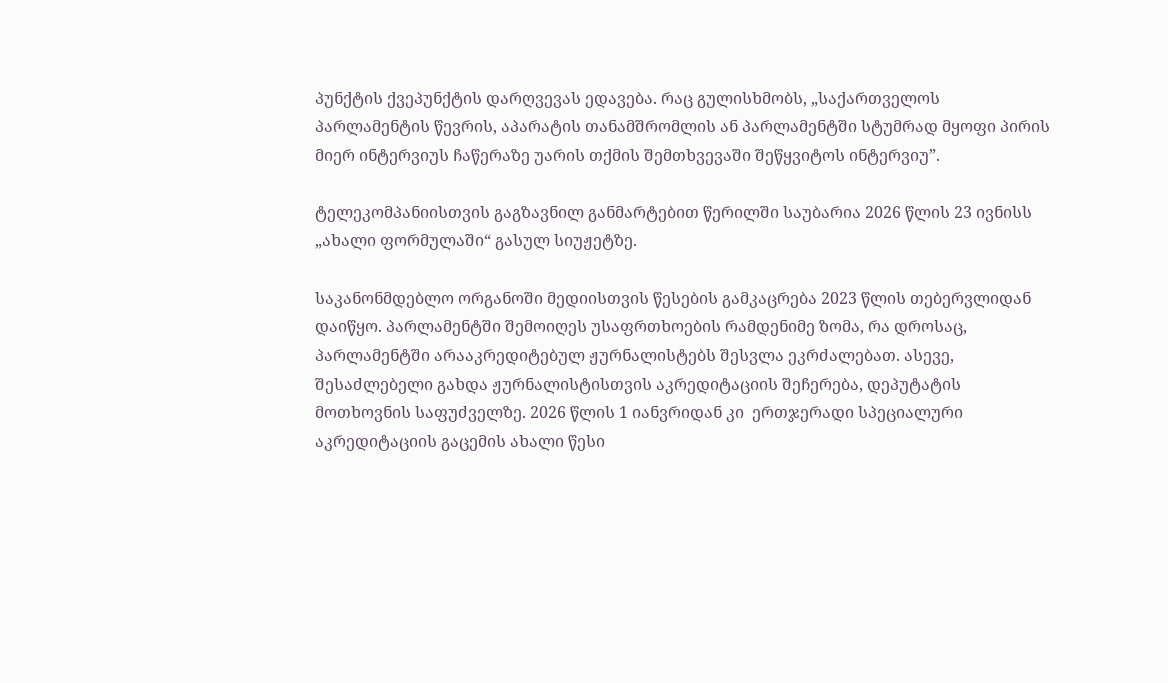პუნქტის ქვეპუნქტის დარღვევას ედავება. რაც გულისხმობს, „საქართველოს პარლამენტის წევრის, აპარატის თანამშრომლის ან პარლამენტში სტუმრად მყოფი პირის მიერ ინტერვიუს ჩაწერაზე უარის თქმის შემთხვევაში შეწყვიტოს ინტერვიუ”.

ტელეკომპანიისთვის გაგზავნილ განმარტებით წერილში საუბარია 2026 წლის 23 ივნისს „ახალი ფორმულაში“ გასულ სიუჟეტზე.

საკანონმდებლო ორგანოში მედიისთვის წესების გამკაცრება 2023 წლის თებერვლიდან დაიწყო. პარლამენტში შემოიღეს უსაფრთხოების რამდენიმე ზომა, რა დროსაც, პარლამენტში არააკრედიტებულ ჟურნალისტებს შესვლა ეკრძალებათ. ასევე, შესაძლებელი გახდა ჟურნალისტისთვის აკრედიტაციის შეჩერება, დეპუტატის მოთხოვნის საფუძველზე. 2026 წლის 1 იანვრიდან კი  ერთჯერადი სპეციალური აკრედიტაციის გაცემის ახალი წესი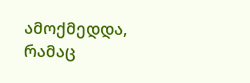ამოქმედდა, რამაც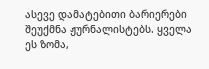ასევე დამატებითი ბარიერები შეუქმნა ჟურნალისტებს. ყველა ეს ზომა,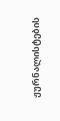ჟურნალისტების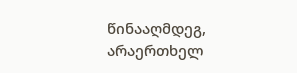წინააღმდეგ, არაერთხელ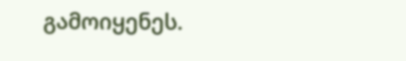გამოიყენეს.